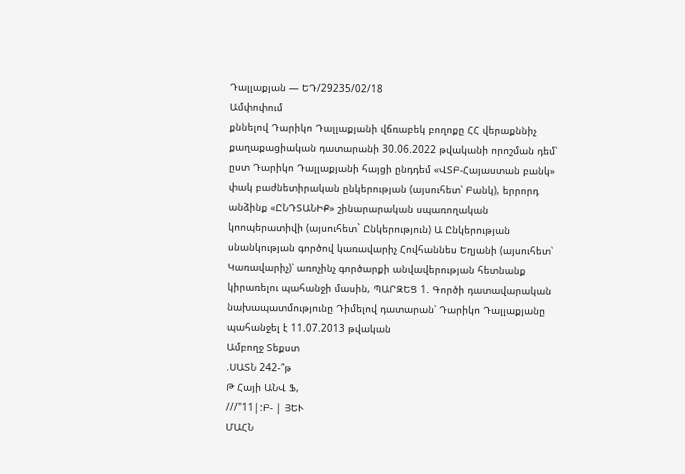Դալլաքյան — ԵԴ/29235/02/18
Ամփոփում
քննելով Դարիկո Դալլաքյանի վճռաբեկ բողոքը ՀՀ վերաքննիչ քաղաքացիական դատարանի 30.06.2022 թվականի որոշման դեմ՝ ըստ Դարիկո Դալլաքյանի հայցի ընդդեմ «ՎՏԲ-Հայաստան բանկ» փակ բաժնետիրական ընկերության (այսուհետ՝ Բանկ), երրորդ անձինք «ԸՆԴՏԱՆԻՔ» շինարարական սպառողական կոոպերատիվի (այսուհետ` Ընկերություն) Ա Ընկերության սնանկության գործով կառավարիչ Հովհաննես Եղյանի (այսուհետ՝ Կառավարիչ)՝ առոչինչ գործարքի անվավերության հետնանք կիրառելու պահանջի մասին, ՊԱՐԶԵՑ 1. Գործի դատավարական նախապատմությունը Դիմելով դատարան՝ Դարիկո Դալլաքյանը պահանջել է 11.07.2013 թվական
Ամբողջ Տեքստ
.ՍԱՏՆ 242-՞թ
Թ Հայի ԱՆՎ Ֆ,
///"11|:Բ- | ՅԵՒ
ՄԱՀՆ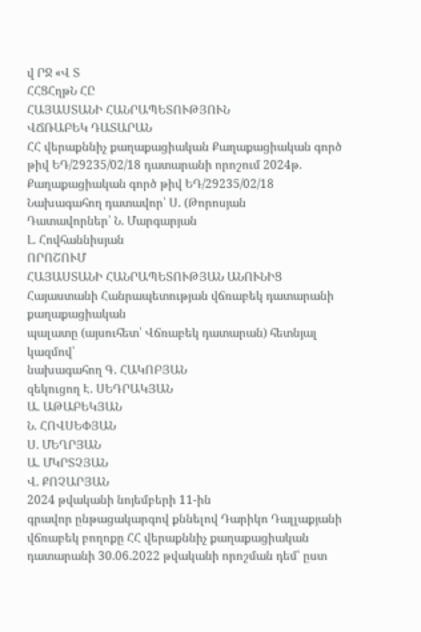վ ՐՋ «Վ Տ
ՀՀՑՀղթՆ ՀԸ
ՀԱՅԱՍՏԱՆԻ ՀԱՆՐԱՊԵՏՈՒԹՅՈՒՆ
ՎՃՌԱԲԵԿ ԴԱՏԱՐԱՆ
ՀՀ վերաքննիչ քաղաքացիական Քաղաքացիական գործ թիվ ԵԴ/29235/02/18 դատարանի որոշում 2024թ.
Քաղաքացիական գործ թիվ ԵԴ/29235/02/18
Նախագահող դատավոր՝ Ս. (Թորոսյան
Դատավորներ՝ Ն. Մարգարյան
Լ. Հովհաննիսյան
ՈՐՈՇՈՒՄ
ՀԱՅԱՍՏԱՆԻ ՀԱՆՐԱՊԵՏՈՒԹՅԱՆ ԱՆՈՒՆԻՑ
Հայաստանի Հանրապետության վճռաբեկ դատարանի քաղաքացիական
պալատը (այսուհետ՝ Վճռաբեկ դատարան) հետնյալ կազմով՝
նախագահող Գ. ՀԱԿՈԲՅԱՆ
զեկուցող Է. ՍԵԴՐԱԿՅԱՆ
Ա. ԱԹԱԲԵԿՅԱՆ
Ն. ՀՈՎՍԵՓՅԱՆ
Ս. ՄԵՂՐՅԱՆ
Ա. ՄԿՐՏՉՅԱՆ
Վ. ՔՈՉԱՐՅԱՆ
2024 թվականի նոյեմբերի 11-ին
գրավոր ընթացակարգով քննելով Դարիկո Դալլաքյանի վճռաբեկ բողոքը ՀՀ վերաքննիչ քաղաքացիական դատարանի 30.06.2022 թվականի որոշման դեմ՝ ըստ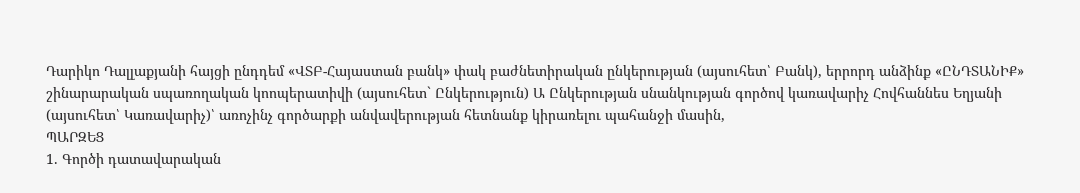Դարիկո Դալլաքյանի հայցի ընդդեմ «ՎՏԲ-Հայաստան բանկ» փակ բաժնետիրական ընկերության (այսուհետ՝ Բանկ), երրորդ անձինք «ԸՆԴՏԱՆԻՔ» շինարարական սպառողական կոոպերատիվի (այսուհետ` Ընկերություն) Ա Ընկերության սնանկության գործով կառավարիչ Հովհաննես Եղյանի (այսուհետ՝ Կառավարիչ)՝ առոչինչ գործարքի անվավերության հետնանք կիրառելու պահանջի մասին,
ՊԱՐԶԵՑ
1. Գործի դատավարական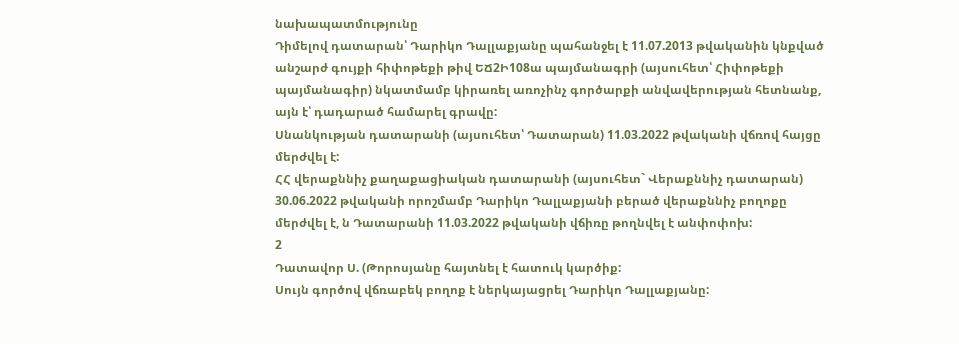նախապատմությունը
Դիմելով դատարան՝ Դարիկո Դալլաքյանը պահանջել է 11.07.2013 թվականին կնքված անշարժ գույքի հիփոթեքի թիվ ԵՃ2Ի108ա պայմանագրի (այսուհետ՝ Հիփոթեքի պայմանագիր) նկատմամբ կիրառել առոչինչ գործարքի անվավերության հետնանք, այն է՝ դադարած համարել գրավը:
Սնանկության դատարանի (այսուհետ՝ Դատարան) 11.03.2022 թվականի վճռով հայցը մերժվել է:
ՀՀ վերաքննիչ քաղաքացիական դատարանի (այսուհետ` Վերաքննիչ դատարան) 30.06.2022 թվականի որոշմամբ Դարիկո Դալլաքյանի բերած վերաքննիչ բողոքը մերժվել է, ն Դատարանի 11.03.2022 թվականի վճիռը թողնվել է անփոփոխ:
2
Դատավոր Ս. (Թորոսյանը հայտնել է հատուկ կարծիք:
Սույն գործով վճռաբեկ բողոք է ներկայացրել Դարիկո Դալլաքյանը: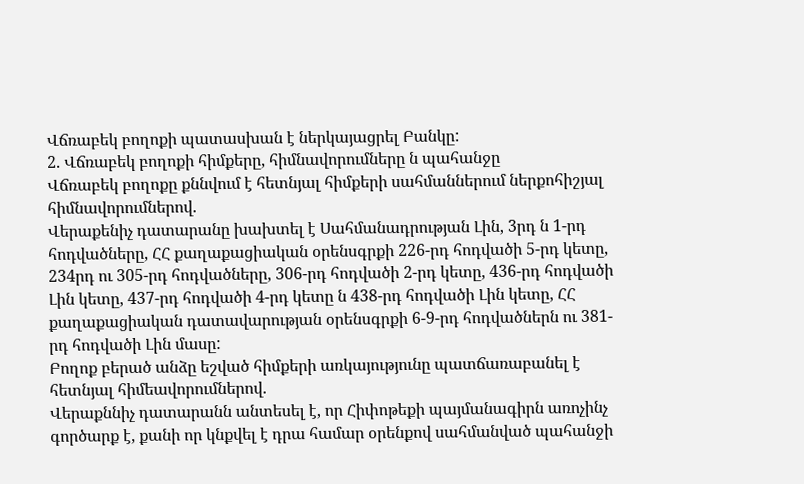Վճռաբեկ բողոքի պատասխան է ներկայացրել Բանկը:
2. Վճռաբեկ բողոքի հիմքերը, հիմնավորումները ն պահանջը
Վճռաբեկ բողոքը քննվում է հետնյալ հիմքերի սահմաններում ներքոհիշյալ հիմնավորումներով.
Վերաքենիչ դատարանը խախտել է Սահմանադրության Լին, 3րդ ն 1-րդ հոդվածները, ՀՀ քաղաքացիական օրենսգրքի 226-րդ հոդվածի 5-րդ կետը, 234րդ ու 305-րդ հոդվածները, 306-րդ հոդվածի 2-րդ կետը, 436-րդ հոդվածի Լին կետը, 437-րդ հոդվածի 4-րդ կետը ն 438-րդ հոդվածի Լին կետը, ՀՀ քաղաքացիական դատավարության օրենսգրքի 6-9-րդ հոդվածներն ու 381-րդ հոդվածի Լին մասը:
Բողոք բերած անձը եշված հիմքերի առկայությունը պատճառաբանել է հետնյալ հիմեավորումներով.
Վերաքննիչ դատարանն անտեսել է, որ Հիփոթեքի պայմանագիրն առոչինչ գործարք է, քանի որ կնքվել է դրա համար օրենքով սահմանված պահանջի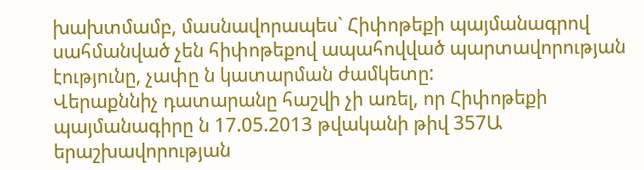խախտմամբ, մասնավորապես` Հիփոթեքի պայմանագրով սահմանված չեն հիփոթեքով ապահովված պարտավորության էությունը, չափը ն կատարման ժամկետը:
Վերաքննիչ դատարանը հաշվի չի առել, որ Հիփոթեքի պայմանագիրը ն 17.05.2013 թվականի թիվ 357Ա երաշխավորության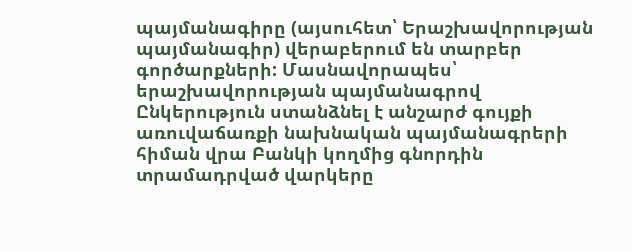պայմանագիրը (այսուհետ՝ Երաշխավորության պայմանագիր) վերաբերում են տարբեր գործարքների: Մասնավորապես՝ երաշխավորության պայմանագրով Ընկերություն ստանձնել է անշարժ գույքի առուվաճառքի նախնական պայմանագրերի հիման վրա Բանկի կողմից գնորդին տրամադրված վարկերը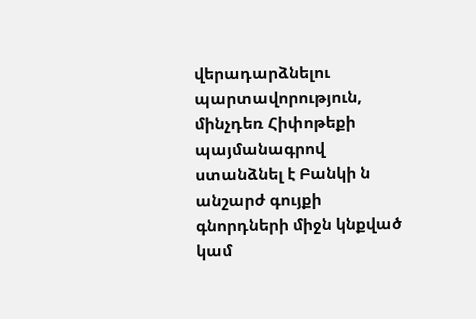վերադարձնելու պարտավորություն, մինչդեռ Հիփոթեքի պայմանագրով ստանձնել է Բանկի ն անշարժ գույքի գնորդների միջն կնքված կամ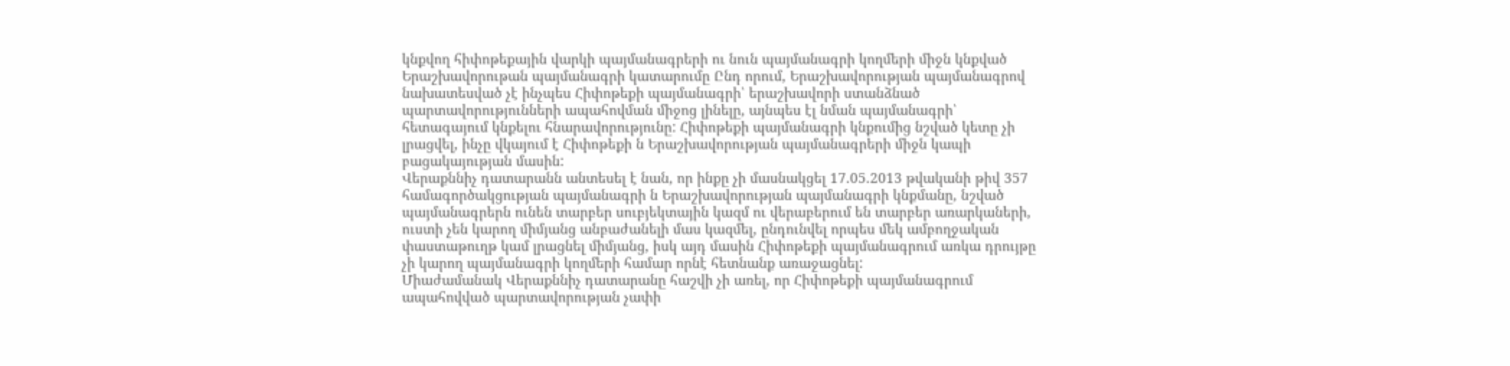կնքվող հիփոթեքային վարկի պայմանագրերի ու նուն պայմանագրի կողմերի միջն կնքված Երաշխավորութան պայմանագրի կատարումը Ընդ որում, Երաշխավորության պայմանագրով նախատեսված չէ ինչպես Հիփոթեքի պայմանագրի՝ երաշխավորի ստանձնած պարտավորությունների ապահովման միջոց լինելը, այնպես էլ նման պայմանագրի՝ հետագայում կնքելու հնարավորությունը: Հիփոթեքի պայմանագրի կնքումից նշված կետը չի լրացվել, ինչը վկայում է Հիփոթեքի ն Երաշխավորության պայմանագրերի միջն կապի բացակայության մասին:
Վերաքննիչ դատարանն անտեսել է նան, որ ինքը չի մասնակցել 17.05.2013 թվականի թիվ 357 համագործակցության պայմանագրի ն Երաշխավորության պայմանագրի կնքմանը, նշված պայմանագրերն ունեն տարբեր սուբյեկտային կազմ ու վերաբերում են տարբեր առարկաների, ուստի չեն կարող միմյանց անբաժանելի մաս կազմել, ընդունվել որպես մեկ ամբողջական փաստաթուղթ կամ լրացնել միմյանց, իսկ այդ մասին Հիփոթեքի պայմանագրում առկա դրույթը չի կարող պայմանագրի կողմերի համար որնէ հետնանք առաջացնել:
Միաժամանակ Վերաքննիչ դատարանը հաշվի չի առել, որ Հիփոթեքի պայմանագրում ապահովված պարտավորության չափի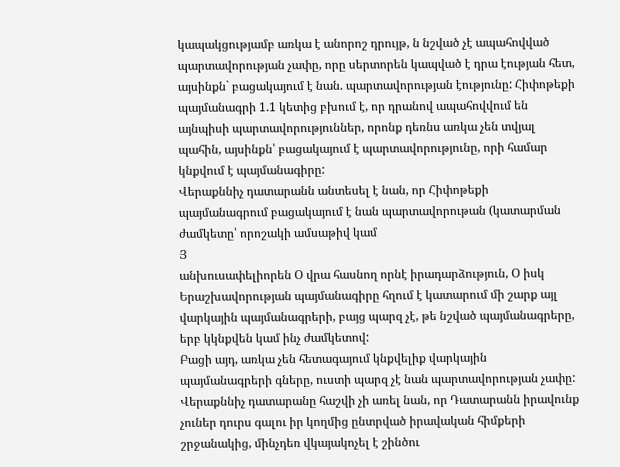կապակցությամբ առկա է անորոշ դրույթ, ն նշված չէ ապահովված պարտավորության չափը, որը սերտորեն կապված է դրա էության հետ, այսինքն` բացակայում է նան. պարտավորության էությունը: Հիփոթեքի պայմանագրի 1.1 կետից բխում է, որ դրանով ապահովվում են այնպիսի պարտավորություններ, որոնք դեռնս առկա չեն տվյալ պահին, այսինքն՝ բացակայում է պարտավորությունը, որի համար կնքվում է պայմանագիրը:
Վերաքննիչ դատարանն անտեսել է նան, որ Հիփոթեքի պայմանագրում բացակայում է նան պարտավորութան (կատարման ժամկետը՝ որոշակի ամսաթիվ կամ
Յ
անխուսափելիորեն Օ վրա հասնող որնէ իրադարձություն, Օ իսկ Երաշխավորության պայմանագիրը հղում է կատարում մի շարք այլ վարկային պայմանագրերի, բայց պարզ չէ, թե նշված պայմանագրերը, երբ կկնքվեն կամ ինչ ժամկետով:
Բացի այդ, առկա չեն հետագայում կնքվելիք վարկային պայմանագրերի գները, ուստի պարզ չէ նան պարտավորության չափը:
Վերաքննիչ դատարանը հաշվի չի առել նան, որ Դատարանն իրավունք չուներ դուրս գալու իր կողմից ընտրված իրավական հիմքերի շրջանակից, մինչդեռ վկայակոչել է շինծու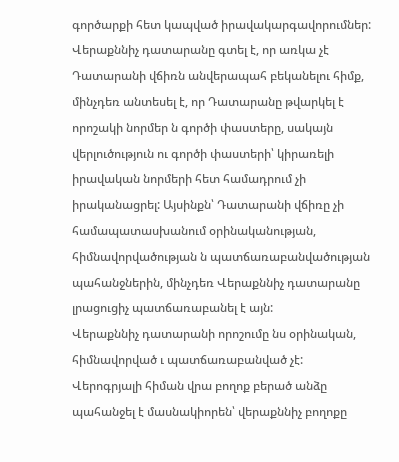գործարքի հետ կապված իրավակարգավորումներ:
Վերաքննիչ դատարանը գտել է, որ առկա չէ Դատարանի վճիռն անվերապահ բեկանելու հիմք, մինչդեռ անտեսել է, որ Դատարանը թվարկել է որոշակի նորմեր ն գործի փաստերը, սակայն վերլուծություն ու գործի փաստերի՝ կիրառելի իրավական նորմերի հետ համադրում չի իրականացրել: Այսինքն՝ Դատարանի վճիռը չի համապատասխանում օրինականության, հիմնավորվածության ն պատճառաբանվածության պահանջներին, մինչդեռ Վերաքննիչ դատարանը լրացուցիչ պատճառաբանել է այն:
Վերաքննիչ դատարանի որոշումը նս օրինական, հիմնավորված ւ պատճառաբանված չէ:
Վերոգրյալի հիման վրա բողոք բերած անձը պահանջել է մասնակիորեն՝ վերաքննիչ բողոքը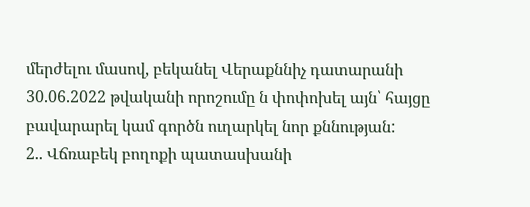մերժելու մասով, բեկանել Վերաքննիչ դատարանի 30.06.2022 թվականի որոշումը ն փոփոխել այն՝ հայցը բավարարել կամ գործն ուղարկել նոր քննության:
2.. Վճռաբեկ բողոքի պատասխանի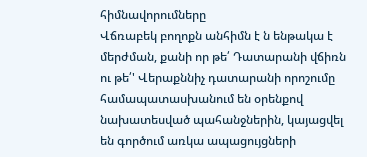հիմնավորումները
Վճռաբեկ բողոքն անհիմն է ն ենթակա է մերժման, քանի որ թե՛ Դատարանի վճիռն ու թե՛' Վերաքննիչ դատարանի որոշումը համապատասխանում են օրենքով նախատեսված պահանջներին, կայացվել են գործում առկա ապացույցների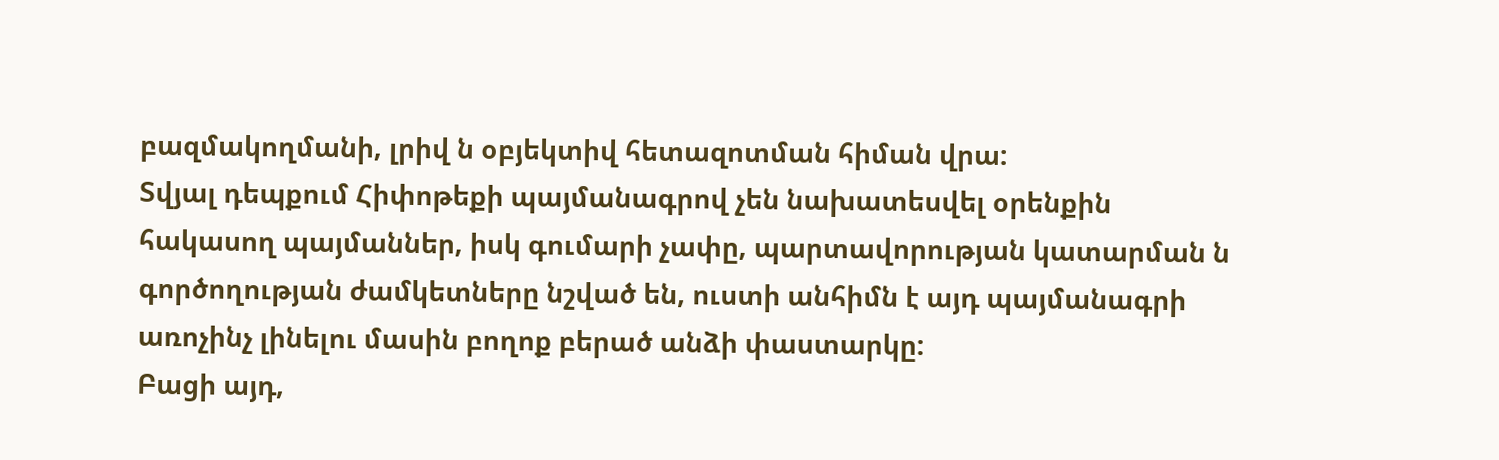բազմակողմանի, լրիվ ն օբյեկտիվ հետազոտման հիման վրա:
Տվյալ դեպքում Հիփոթեքի պայմանագրով չեն նախատեսվել օրենքին հակասող պայմաններ, իսկ գումարի չափը, պարտավորության կատարման ն գործողության ժամկետները նշված են, ուստի անհիմն է այդ պայմանագրի առոչինչ լինելու մասին բողոք բերած անձի փաստարկը:
Բացի այդ,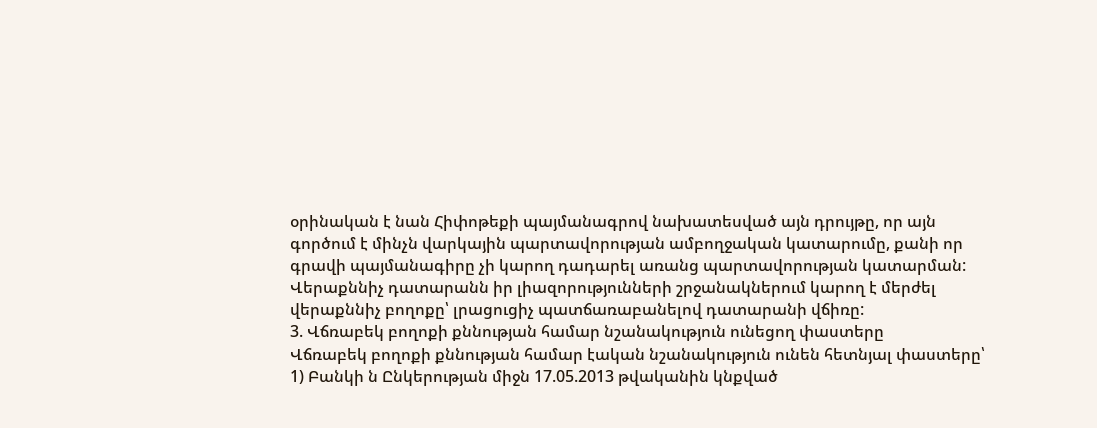օրինական է նան Հիփոթեքի պայմանագրով նախատեսված այն դրույթը, որ այն գործում է մինչն վարկային պարտավորության ամբողջական կատարումը, քանի որ գրավի պայմանագիրը չի կարող դադարել առանց պարտավորության կատարման:
Վերաքննիչ դատարանն իր լիազորությունների շրջանակներում կարող է մերժել վերաքննիչ բողոքը՝ լրացուցիչ պատճառաբանելով դատարանի վճիռը:
3. Վճռաբեկ բողոքի քննության համար նշանակություն ունեցող փաստերը
Վճռաբեկ բողոքի քննության համար էական նշանակություն ունեն հետնյալ փաստերը՝
1) Բանկի ն Ընկերության միջն 17.05.2013 թվականին կնքված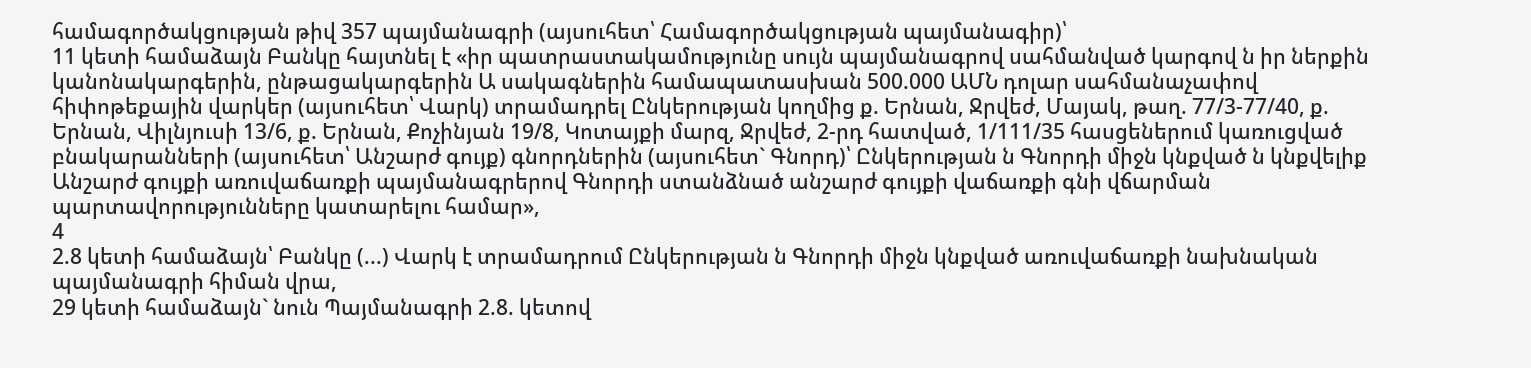համագործակցության թիվ 357 պայմանագրի (այսուհետ՝ Համագործակցության պայմանագիր)՝
11 կետի համաձայն Բանկը հայտնել է «իր պատրաստակամությունը սույն պայմանագրով սահմանված կարգով ն իր ներքին կանոնակարգերին, ընթացակարգերին Ա սակագներին համապատասխան 500.000 ԱՄՆ դոլար սահմանաչափով հիփոթեքային վարկեր (այսուհետ՝ Վարկ) տրամադրել Ընկերության կողմից ք. Երնան, Ջրվեժ, Մայակ, թաղ. 77/3-77/40, ք. Երնան, Վիլնյուսի 13/6, ք. Երնան, Քոչինյան 19/8, Կոտայքի մարզ, Ջրվեժ, 2-րդ հատված, 1/111/35 հասցեներում կառուցված բնակարանների (այսուհետ՝ Անշարժ գույք) գնորդներին (այսուհետ` Գնորդ)՝ Ընկերության ն Գնորդի միջն կնքված ն կնքվելիք Անշարժ գույքի առուվաճառքի պայմանագրերով Գնորդի ստանձնած անշարժ գույքի վաճառքի գնի վճարման պարտավորությունները կատարելու համար»,
4
2.8 կետի համաձայն՝ Բանկը (...) Վարկ է տրամադրում Ընկերության ն Գնորդի միջն կնքված առուվաճառքի նախնական պայմանագրի հիման վրա,
29 կետի համաձայն` նուն Պայմանագրի 2.8. կետով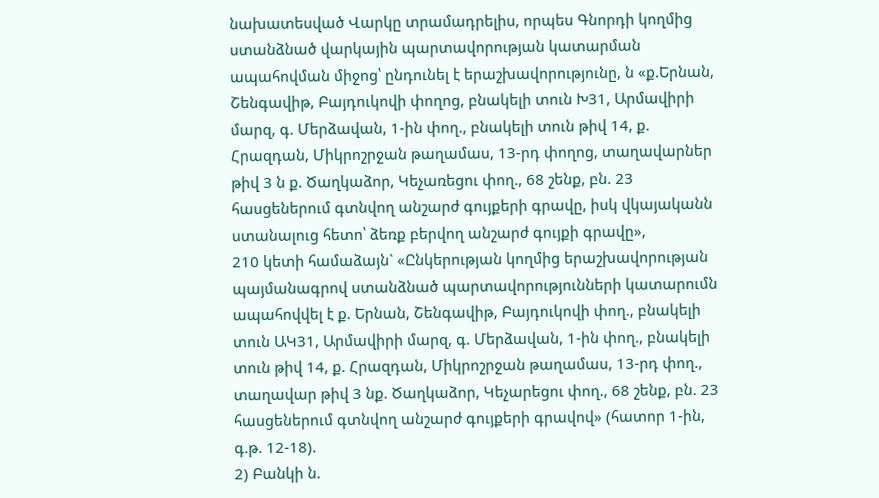նախատեսված Վարկը տրամադրելիս, որպես Գնորդի կողմից ստանձնած վարկային պարտավորության կատարման ապահովման միջոց՝ ընդունել է երաշխավորությունը, ն «ք.Երնան, Շենգավիթ, Բայդուկովի փողոց, բնակելի տուն Խ31, Արմավիրի մարզ, գ. Մերձավան, 1-ին փող., բնակելի տուն թիվ 14, ք. Հրազդան, Միկրոշրջան թաղամաս, 13-րդ փողոց, տաղավարներ թիվ 3 ն ք. Ծաղկաձոր, Կեչառեցու փող., 68 շենք, բն. 23 հասցեներում գտնվող անշարժ գույքերի գրավը, իսկ վկայականն ստանալուց հետո՝ ձեռք բերվող անշարժ գույքի գրավը»,
210 կետի համաձայն` «Ընկերության կողմից երաշխավորության պայմանագրով ստանձնած պարտավորությունների կատարումն ապահովվել է ք. Երնան, Շենգավիթ, Բայդուկովի փող., բնակելի տուն ԱԿ31, Արմավիրի մարզ, գ. Մերձավան, 1-ին փող., բնակելի տուն թիվ 14, ք. Հրազդան, Միկրոշրջան թաղամաս, 13-րդ փող., տաղավար թիվ 3 նք. Ծաղկաձոր, Կեչարեցու փող., 68 շենք, բն. 23 հասցեներում գտնվող անշարժ գույքերի գրավով» (հատոր 1-ին, գ.թ. 12-18).
2) Բանկի ն.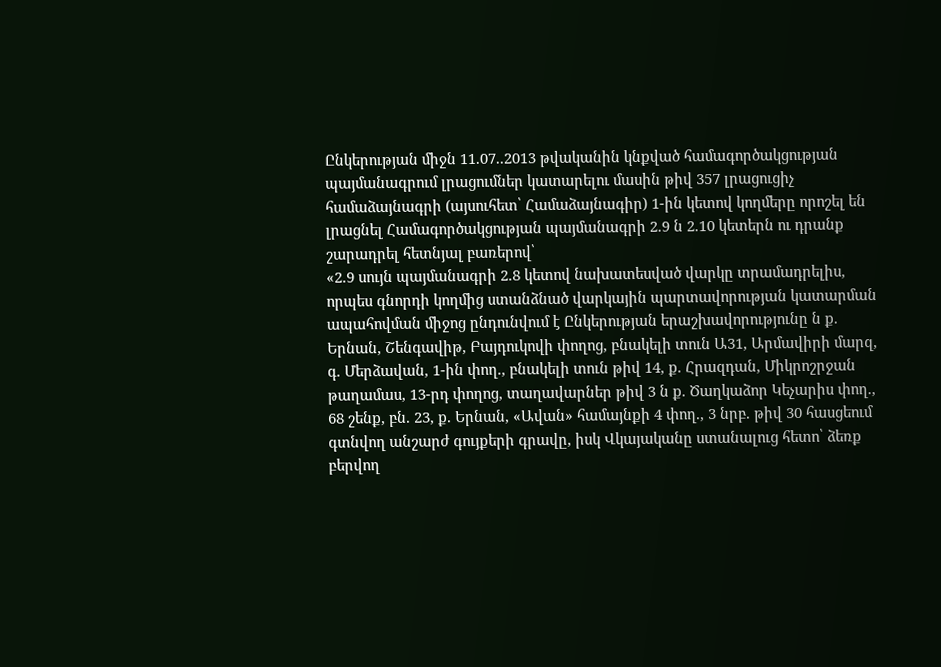Ընկերության միջն 11.07..2013 թվականին կնքված համագործակցության պայմանագրում լրացումներ կատարելու մասին թիվ 357 լրացուցիչ համաձայնագրի (այսուհետ՝ Համաձայնագիր) 1-ին կետով կողմերը որոշել են լրացնել Համագործակցության պայմանագրի 2.9 ն 2.10 կետերն ու դրանք շարադրել հետնյալ բառերով՝
«2.9 սույն պայմանագրի 2.8 կետով նախատեսված վարկը տրամադրելիս, որպես գնորդի կողմից ստանձնած վարկային պարտավորության կատարման ապահովման միջոց ընդունվում է Ընկերության երաշխավորությունը ն ք. Երնան, Շենգավիթ, Բայդուկովի փողոց, բնակելի տուն Ա31, Արմավիրի մարզ, գ. Մերձավան, 1-ին փող., բնակելի տուն թիվ 14, ք. Հրազդան, Միկրոշրջան թաղամաս, 13-րդ փողոց, տաղավարներ թիվ 3 ն ք. Ծաղկաձոր Կեչարիս փող., 68 շենք, բն. 23, ք. Երնան, «Ավան» համայնքի 4 փող., 3 նրբ. թիվ 30 հասցեում գտնվող անշարժ գույքերի գրավը, իսկ Վկայականը ստանալուց հետո՝ ձեռք բերվող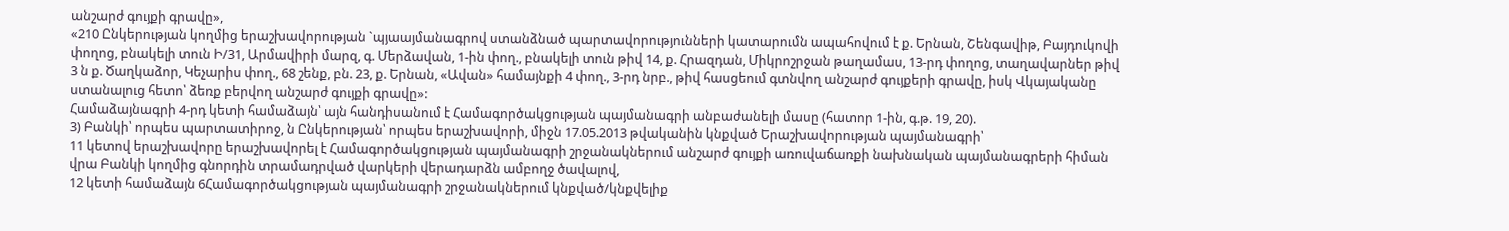անշարժ գույքի գրավը»,
«210 Ընկերության կողմից երաշխավորության `պյաայմանագրով ստանձնած պարտավորությունների կատարումն ապահովում է ք. Երնան, Շենգավիթ, Բայդուկովի փողոց, բնակելի տուն Ի/31, Արմավիրի մարզ, գ. Մերձավան, 1-ին փող., բնակելի տուն թիվ 14, ք. Հրազդան, Միկրոշրջան թաղամաս, 13-րդ փողոց, տաղավարներ թիվ 3 ն ք. Ծաղկաձոր, Կեչարիս փող., 68 շենք, բն. 23, ք. Երնան, «Ավան» համայնքի 4 փող., 3-րդ նրբ., թիվ հասցեում գտնվող անշարժ գույքերի գրավը, իսկ Վկայականը ստանալուց հետո՝ ձեռք բերվող անշարժ գույքի գրավը»:
Համաձայնագրի 4-րդ կետի համաձայն՝ այն հանդիսանում է Համագործակցության պայմանագրի անբաժանելի մասը (հատոր 1-ին, գ.թ. 19, 20).
3) Բանկի՝ որպես պարտատիրոջ, ն Ընկերության՝ որպես երաշխավորի, միջն 17.05.2013 թվականին կնքված Երաշխավորության պայմանագրի՝
11 կետով երաշխավորը երաշխավորել է Համագործակցության պայմանագրի շրջանակներում անշարժ գույքի առուվաճառքի նախնական պայմանագրերի հիման վրա Բանկի կողմից գնորդին տրամադրված վարկերի վերադարձն ամբողջ ծավալով,
12 կետի համաձայն 6Համագործակցության պայմանագրի շրջանակներում կնքված/կնքվելիք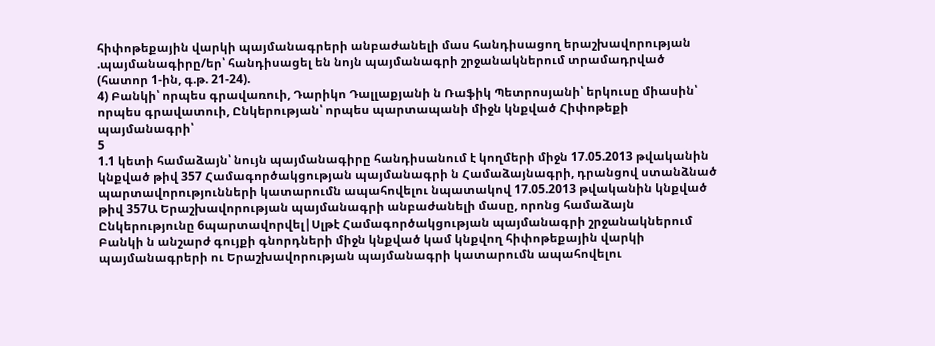հիփոթեքային վարկի պայմանագրերի անբաժանելի մաս հանդիսացող երաշխավորության .պայմանագիրը/եր՝ հանդիսացել են նոյն պայմանագրի շրջանակներում տրամադրված (հատոր 1-ին, գ.թ. 21-24).
4) Բանկի՝ որպես գրավառուի, Դարիկո Դալլաքյանի ն Ռաֆիկ Պետրոսյանի՝ երկուսը միասին՝ որպես գրավատուի, Ընկերության՝ որպես պարտապանի միջն կնքված Հիփոթեքի պայմանագրի՝
5
1.1 կետի համաձայն՝ նույն պայմանագիրը հանդիսանում է կողմերի միջն 17.05.2013 թվականին կնքված թիվ 357 Համագործակցության պայմանագրի ն Համաձայնագրի, դրանցով ստանձնած պարտավորությունների կատարումն ապահովելու նպատակով 17.05.2013 թվականին կնքված թիվ 357Ա Երաշխավորության պայմանագրի անբաժանելի մասը, որոնց համաձայն Ընկերությունը 6պարտավորվել|Սլթէ Համագործակցության պայմանագրի շրջանակներում Բանկի ն անշարժ գույքի գնորդների միջն կնքված կամ կնքվող հիփոթեքային վարկի պայմանագրերի ու Երաշխավորության պայմանագրի կատարումն ապահովելու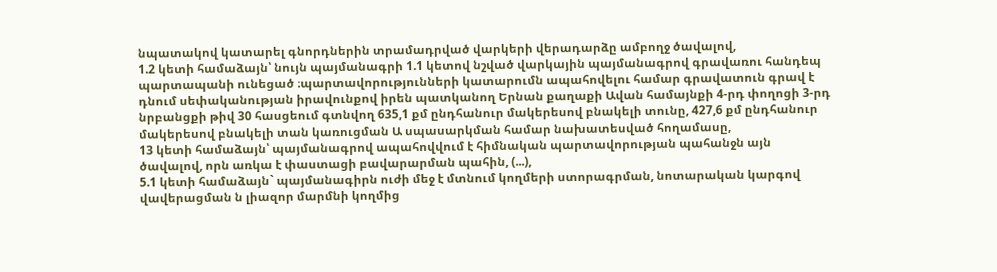նպատակով կատարել գնորդներին տրամադրված վարկերի վերադարձը ամբողջ ծավալով,
1.2 կետի համաձայն՝ նույն պայմանագրի 1.1 կետով նշված վարկային պայմանագրով գրավառու հանդեպ պարտապանի ունեցած ։պարտավորությունների կատարումն ապահովելու համար գրավատուն գրավ է դնում սեփականության իրավունքով իրեն պատկանող Երնան քաղաքի Ավան համայնքի 4-րդ փողոցի 3-րդ նրբանցքի թիվ 30 հասցեում գտնվող 635,1 քմ ընդհանուր մակերեսով բնակելի տունը, 427,6 քմ ընդհանուր մակերեսով բնակելի տան կառուցման Ա սպասարկման համար նախատեսված հողամասը,
13 կետի համաձայն՝ պայմանագրով ապահովվում է հիմնական պարտավորության պահանջն այն ծավալով, որն առկա է փաստացի բավարարման պահին, (...),
5.1 կետի համաձայն` պայմանագիրն ուժի մեջ է մտնում կողմերի ստորագրման, նոտարական կարգով վավերացման ն լիազոր մարմնի կողմից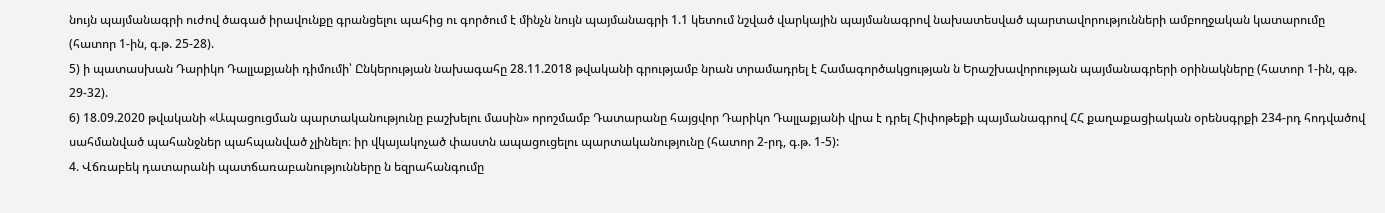նույն պայմանագրի ուժով ծագած իրավունքը գրանցելու պահից ու գործում է մինչն նույն պայմանագրի 1.1 կետում նշված վարկային պայմանագրով նախատեսված պարտավորությունների ամբողջական կատարումը (հատոր 1-ին, գ.թ. 25-28).
5) ի պատասխան Դարիկո Դալլաքյանի դիմումի՝ Ընկերության նախագահը 28.11.2018 թվականի գրությամբ նրան տրամադրել է Համագործակցության ն Երաշխավորության պայմանագրերի օրինակները (հատոր 1-ին, գթ. 29-32).
6) 18.09.2020 թվականի «Ապացուցման պարտականությունը բաշխելու մասին» որոշմամբ Դատարանը հայցվոր Դարիկո Դալլաքյանի վրա է դրել Հիփոթեքի պայմանագրով ՀՀ քաղաքացիական օրենսգրքի 234-րդ հոդվածով սահմանված պահանջներ պահպանված չլինելո։ իր վկայակոչած փաստն ապացուցելու պարտականությունը (հատոր 2-րդ, գ.թ. 1-5):
4. Վճռաբեկ դատարանի պատճառաբանությունները ն եզրահանգումը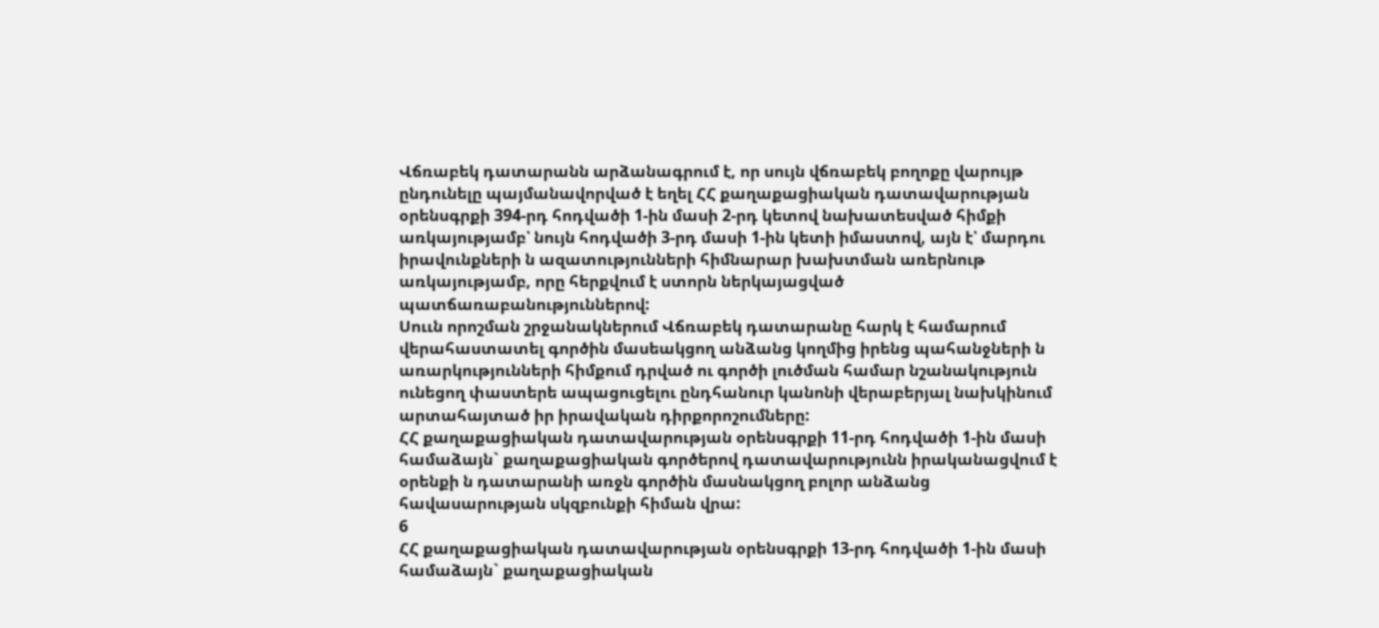Վճռաբեկ դատարանն արձանագրում է, որ սույն վճռաբեկ բողոքը վարույթ ընդունելը պայմանավորված է եղել ՀՀ քաղաքացիական դատավարության օրենսգրքի 394-րդ հոդվածի 1-ին մասի 2-րդ կետով նախատեսված հիմքի առկայությամբ՝ նույն հոդվածի 3-րդ մասի 1-ին կետի իմաստով, այն է՝ մարդու իրավունքների ն ազատությունների հիմնարար խախտման առերնութ առկայությամբ, որը հերքվում է ստորն ներկայացված պատճառաբանություններով:
Սոււն որոշման շրջանակներում Վճռաբեկ դատարանը հարկ է համարում վերահաստատել գործին մասեակցող անձանց կողմից իրենց պահանջների ն առարկությունների հիմքում դրված ու գործի լուծման համար նշանակություն ունեցող փաստերե ապացուցելու ընդհանուր կանոնի վերաբերյալ նախկինում արտահայտած իր իրավական դիրքորոշումները:
ՀՀ քաղաքացիական դատավարության օրենսգրքի 11-րդ հոդվածի 1-ին մասի համաձայն` քաղաքացիական գործերով դատավարությունն իրականացվում է օրենքի ն դատարանի առջն գործին մասնակցող բոլոր անձանց հավասարության սկզբունքի հիման վրա:
6
ՀՀ քաղաքացիական դատավարության օրենսգրքի 13-րդ հոդվածի 1-ին մասի համաձայն` քաղաքացիական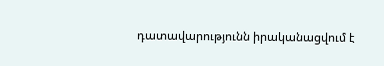դատավարությունն իրականացվում է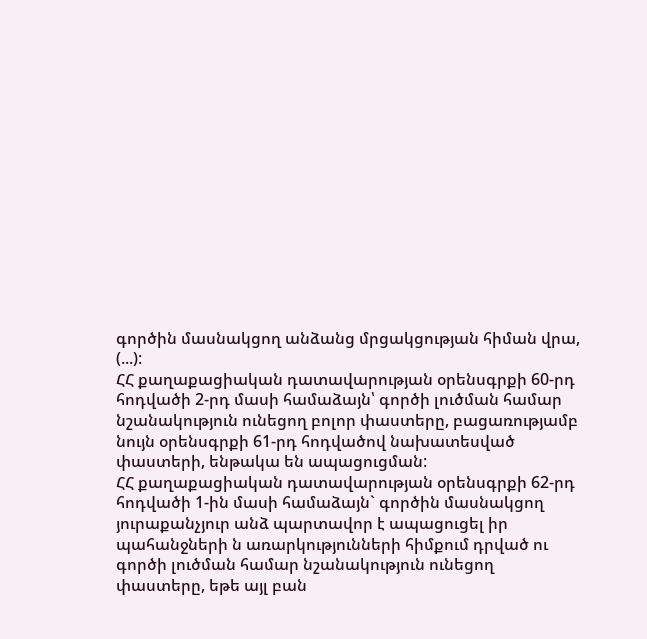գործին մասնակցող անձանց մրցակցության հիման վրա, (...):
ՀՀ քաղաքացիական դատավարության օրենսգրքի 60-րդ հոդվածի 2-րդ մասի համաձայն՝ գործի լուծման համար նշանակություն ունեցող բոլոր փաստերը, բացառությամբ նույն օրենսգրքի 61-րդ հոդվածով նախատեսված փաստերի, ենթակա են ապացուցման:
ՀՀ քաղաքացիական դատավարության օրենսգրքի 62-րդ հոդվածի 1-ին մասի համաձայն` գործին մասնակցող յուրաքանչյուր անձ պարտավոր է ապացուցել իր պահանջների ն առարկությունների հիմքում դրված ու գործի լուծման համար նշանակություն ունեցող փաստերը, եթե այլ բան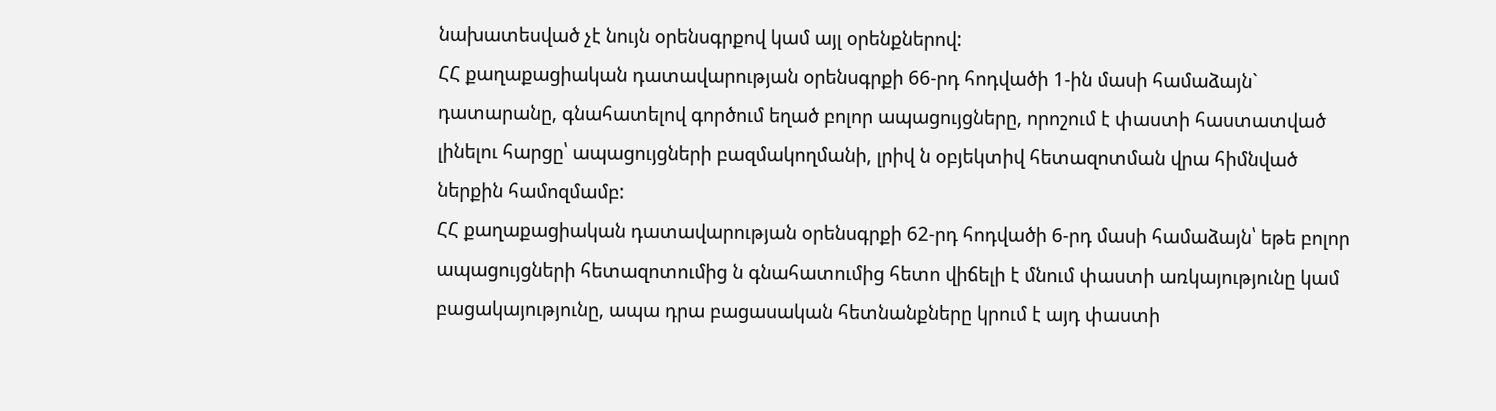նախատեսված չէ նույն օրենսգրքով կամ այլ օրենքներով:
ՀՀ քաղաքացիական դատավարության օրենսգրքի 66-րդ հոդվածի 1-ին մասի համաձայն` դատարանը, գնահատելով գործում եղած բոլոր ապացույցները, որոշում է փաստի հաստատված լինելու հարցը՝ ապացույցների բազմակողմանի, լրիվ ն օբյեկտիվ հետազոտման վրա հիմնված ներքին համոզմամբ:
ՀՀ քաղաքացիական դատավարության օրենսգրքի 62-րդ հոդվածի 6-րդ մասի համաձայն՝ եթե բոլոր ապացույցների հետազոտումից ն գնահատումից հետո վիճելի է մնում փաստի առկայությունը կամ բացակայությունը, ապա դրա բացասական հետնանքները կրում է այդ փաստի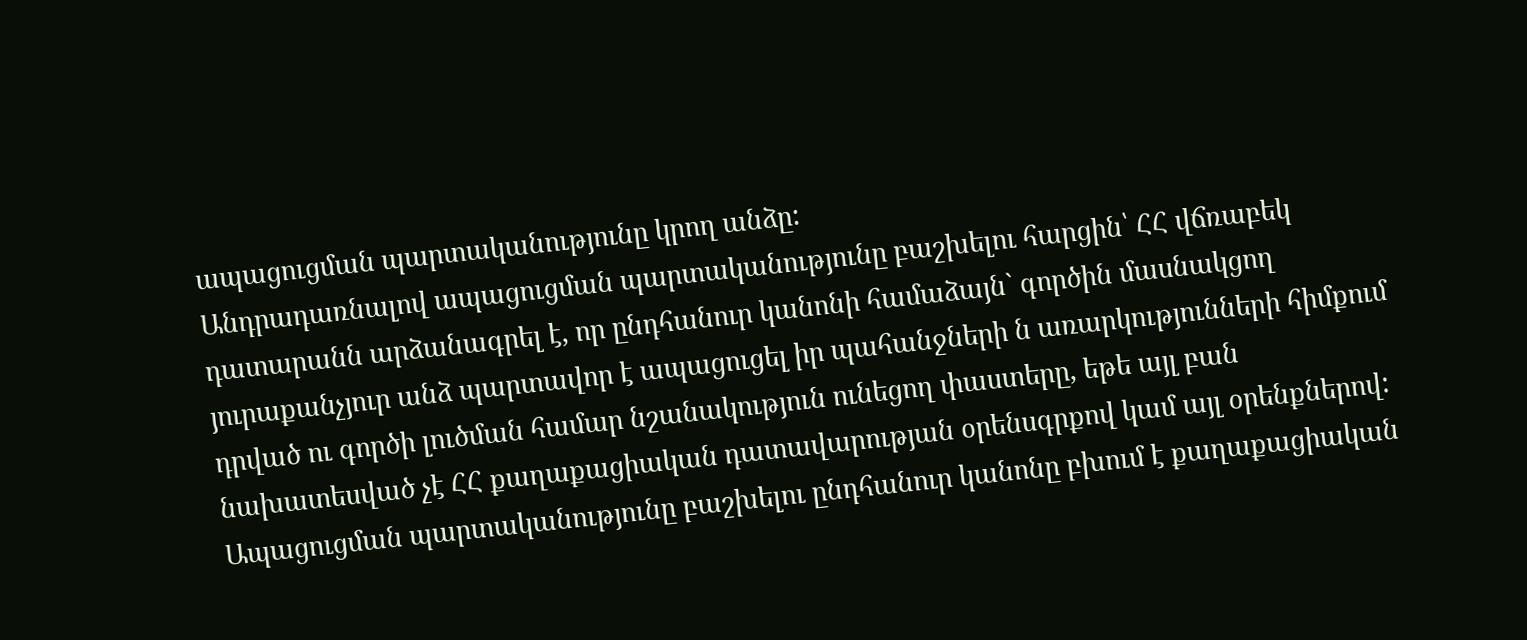ապացուցման պարտականությունը կրող անձը:
Անդրադառնալով ապացուցման պարտականությունը բաշխելու հարցին՝ ՀՀ վճռաբեկ դատարանն արձանագրել է, որ ընդհանուր կանոնի համաձայն` գործին մասնակցող յուրաքանչյուր անձ պարտավոր է ապացուցել իր պահանջների ն առարկությունների հիմքում դրված ու գործի լուծման համար նշանակություն ունեցող փաստերը, եթե այլ բան նախատեսված չէ ՀՀ քաղաքացիական դատավարության օրենսգրքով կամ այլ օրենքներով: Ապացուցման պարտականությունը բաշխելու ընդհանուր կանոնը բխում է քաղաքացիական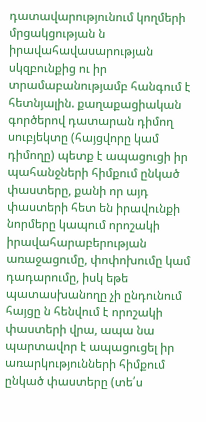դատավարությունում կողմերի մրցակցության ն իրավահավասարության սկզբունքից ու իր տրամաբանությամբ հանգում է հետնյալին. քաղաքացիական գործերով դատարան դիմող սուբյեկտը (հայցվորը կամ դիմողը) պետք է ապացուցի իր պահանջների հիմքում ընկած փաստերը, քանի որ այդ փաստերի հետ են իրավունքի նորմերը կապում որոշակի իրավահարաբերության առաջացումը, փոփոխումը կամ դադարումը, իսկ եթե պատասխանողը չի ընդունում հայցը ն հենվում է որոշակի փաստերի վրա, ապա նա պարտավոր է ապացուցել իր առարկությունների հիմքում ընկած փաստերը (տե՛ս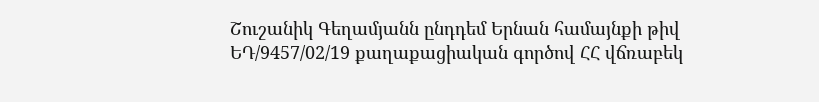Շուշանիկ Գեղամյանն ընդդեմ Երնան համայնքի թիվ ԵԴ/9457/02/19 քաղաքացիական գործով ՀՀ վճռաբեկ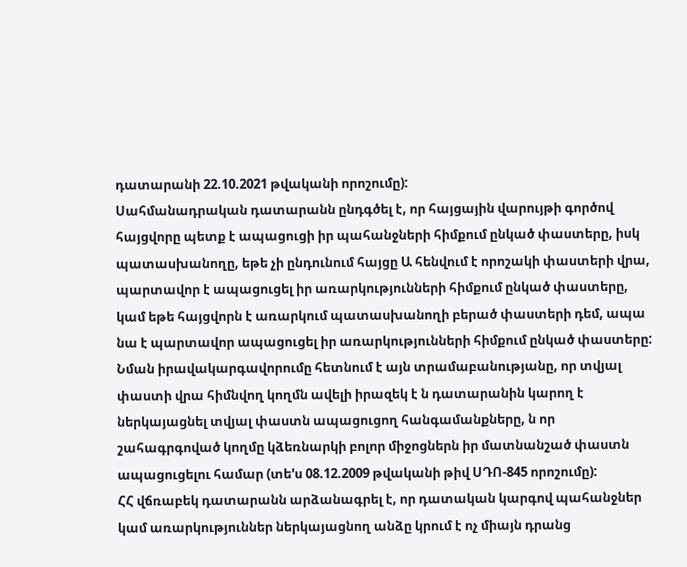դատարանի 22.10.2021 թվականի որոշումը):
Սահմանադրական դատարանն ընդգծել է, որ հայցային վարույթի գործով հայցվորը պետք է ապացուցի իր պահանջների հիմքում ընկած փաստերը, իսկ պատասխանողը, եթե չի ընդունում հայցը Ա հենվում է որոշակի փաստերի վրա, պարտավոր է ապացուցել իր առարկությունների հիմքում ընկած փաստերը, կամ եթե հայցվորն է առարկում պատասխանողի բերած փաստերի դեմ, ապա նա է պարտավոր ապացուցել իր առարկությունների հիմքում ընկած փաստերը: Նման իրավակարգավորումը հետնում է այն տրամաբանությանը, որ տվյալ փաստի վրա հիմնվող կողմն ավելի իրազեկ է ն դատարանին կարող է ներկայացնել տվյալ փաստն ապացուցող հանգամանքները, ն որ շահագրգոված կողմը կձեռնարկի բոլոր միջոցներն իր մատնանշած փաստն ապացուցելու համար (տե'ս 08.12.2009 թվականի թիվ ՍԴՈ-845 որոշումը):
ՀՀ վճռաբեկ դատարանն արձանագրել է, որ դատական կարգով պահանջներ կամ առարկություններ ներկայացնող անձը կրում է ոչ միայն դրանց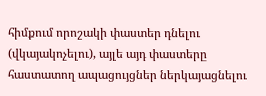հիմքում որոշակի փաստեր դնելու (վկայակոչելու), այլե այդ փաստերը հաստատող ապացույցներ ներկայացնելու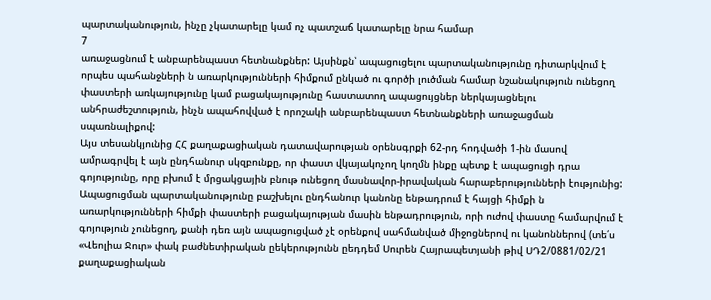պարտականություն, ինչը չկատարելը կամ ոչ պատշաճ կատարելը նրա համար
7
առաջացնում է անբարենպաստ հետնանքներ: Այսինքն՝ ապացուցելու պարտականությունը դիտարկվում է որպես պահանջների ն առարկությունների հիմքում ընկած ու գործի լուծման համար նշանակություն ունեցող փաստերի առկայությունը կամ բացակայությունը հաստատող ապացույցներ ներկայացնելու անհրաժեշտություն, ինչն ապահովված է որոշակի անբարենպաստ հետնանքների առաջացման սպառնալիքով:
Այս տեսանկյունից ՀՀ քաղաքացիական դատավարության օրենսգրքի 62-րդ հոդվածի 1-ին մասով ամրագրվել է այն ընդհանուր սկզբունքը, որ փաստ վկայակոչող կողմն ինքը պետք է ապացուցի դրա գոյությունը, որը բխում է մրցակցային բնութ ունեցող մասնավոր-իրավական հարաբերությունների էությունից: Ապացուցման պարտականությունը բաշխելու ընդհանուր կանոնը ենթադրում է հայցի հիմքի ն առարկությունների հիմքի փաստերի բացակայության մասին ենթադրություն, որի ուժով փաստը համարվում է գոյություն չունեցող, քանի դեռ այն ապացուցված չէ օրենքով սահմանված միջոցներով ու կանոններով (տե՛ս «Վեոլիա Ջուր» փակ բաժնետիրական ըեկերությունն ըեդդեմ Սուրեն Հայրապետյանի թիվ ՍԴ2/0881/02/21 քաղաքացիական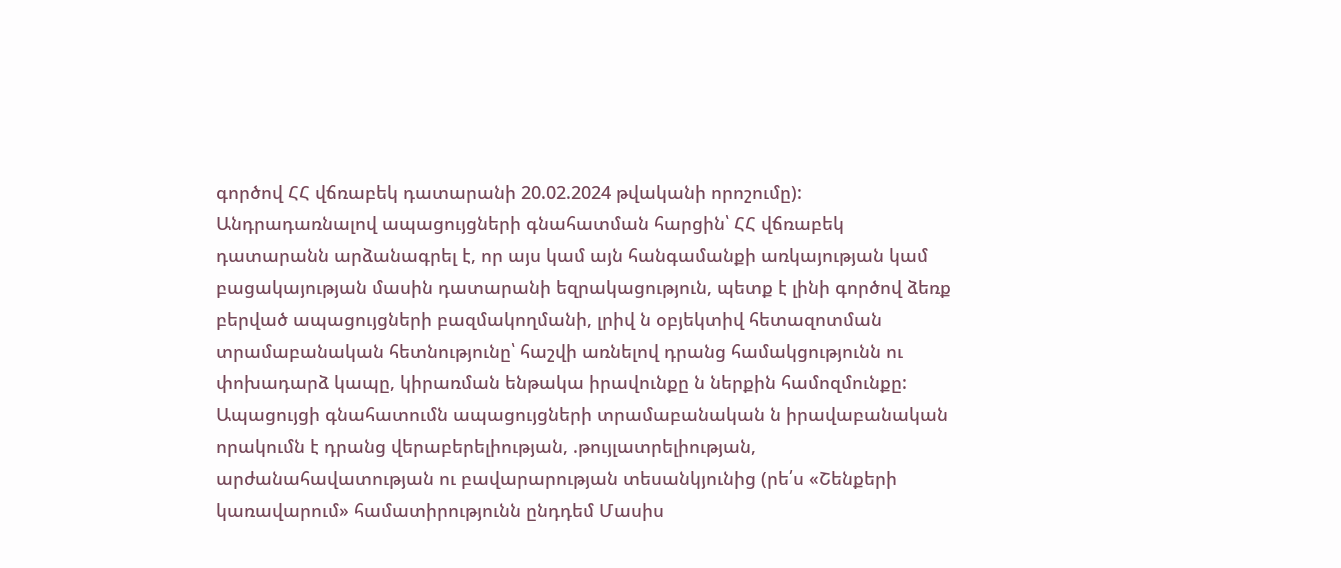գործով ՀՀ վճռաբեկ դատարանի 20.02.2024 թվականի որոշումը):
Անդրադառնալով ապացույցների գնահատման հարցին՝ ՀՀ վճռաբեկ դատարանն արձանագրել է, որ այս կամ այն հանգամանքի առկայության կամ բացակայության մասին դատարանի եզրակացություն, պետք է լինի գործով ձեռք բերված ապացույցների բազմակողմանի, լրիվ ն օբյեկտիվ հետազոտման տրամաբանական հետնությունը՝ հաշվի առնելով դրանց համակցությունն ու փոխադարձ կապը, կիրառման ենթակա իրավունքը ն ներքին համոզմունքը: Ապացույցի գնահատումն ապացույցների տրամաբանական ն իրավաբանական որակումն է դրանց վերաբերելիության, .թույլատրելիության, արժանահավատության ու բավարարության տեսանկյունից (րե՛ս «Շենքերի կառավարում» համատիրությունն ընդդեմ Մասիս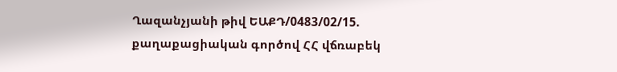Ղազանչյանի թիվ ԵԱՔԴ/0483/02/15. քաղաքացիական գործով ՀՀ վճռաբեկ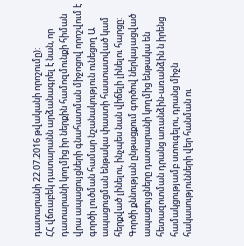դատարանի 22.07.2016 թվականի որոշումը):
ՀՀ վճռաբեկ դատարանն արձանագրել է նան, որ դատարանի կողմից իր ներքին համոզմունքի հիման վրա ապացույցների գնահատման միջոցով որոշվում է գործի լուծման համար նշանակություն ունեցող Ա ապացուցման ենթակա փաստի հաստատված կամ հերքված լինելու, ինչպես նան վիճելի լինելու հարցը: Գործի քննության ընթացքում գործով ներկայացված ապացույցները դատարանի կողմից ենթակա են հետազոտման դրանց առանձին-առանձին ն իրենց համակցությամբ ստուգելու, դրանց միջն հակասությունների վեր հանման ու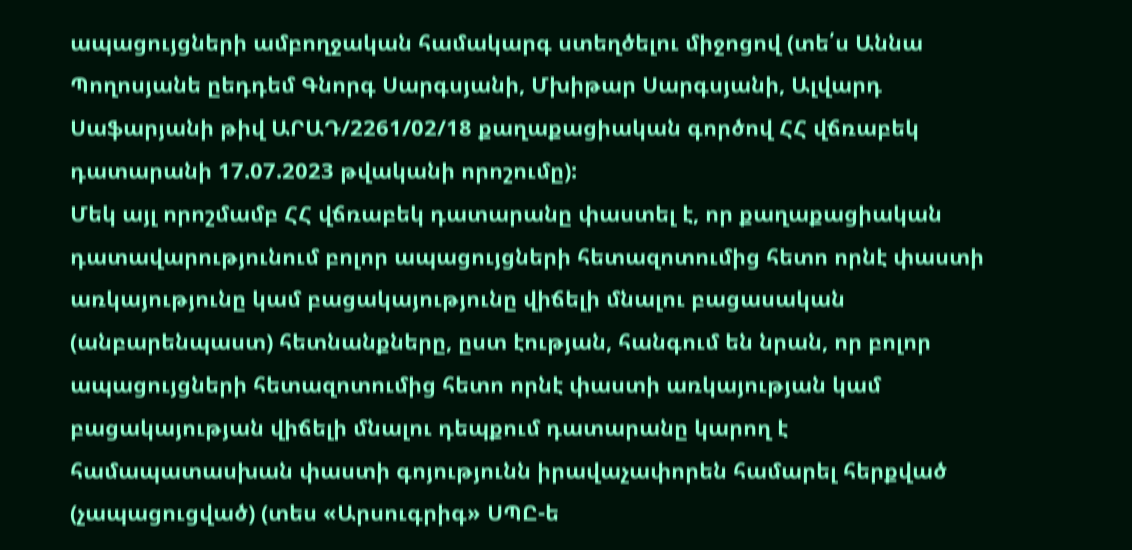ապացույցների ամբողջական համակարգ ստեղծելու միջոցով (տե՛ս Աննա Պողոսյանե ըեդդեմ Գնորգ Սարգսյանի, Մխիթար Սարգսյանի, Ալվարդ Սաֆարյանի թիվ ԱՐԱԴ/2261/02/18 քաղաքացիական գործով ՀՀ վճռաբեկ դատարանի 17.07.2023 թվականի որոշումը):
Մեկ այլ որոշմամբ ՀՀ վճռաբեկ դատարանը փաստել է, որ քաղաքացիական դատավարությունում բոլոր ապացույցների հետազոտումից հետո որնէ փաստի առկայությունը կամ բացակայությունը վիճելի մնալու բացասական (անբարենպաստ) հետնանքները, ըստ էության, հանգում են նրան, որ բոլոր ապացույցների հետազոտումից հետո որնէ փաստի առկայության կամ բացակայության վիճելի մնալու դեպքում դատարանը կարող է համապատասխան փաստի գոյությունն իրավաչափորեն համարել հերքված (չապացուցված) (տես «Արսուգրիգ» ՍՊԸ-ե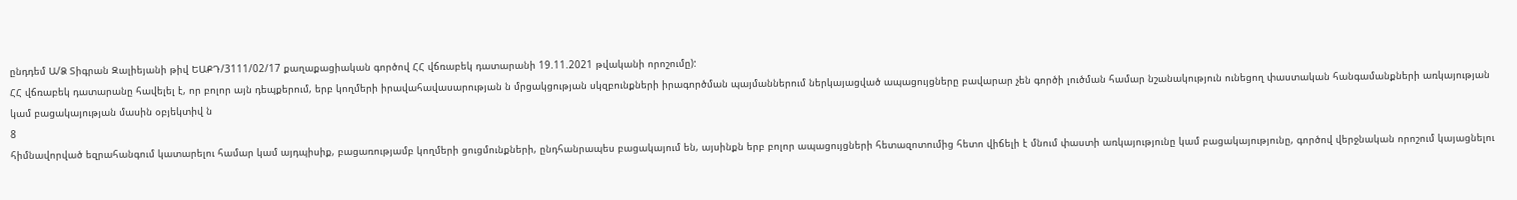ընդդեմ Ա/Ձ Տիգրան Զալիեյանի թիվ ԵԱՔԴ/3111/02/17 քաղաքացիական գործով ՀՀ վճռաբեկ դատարանի 19.11.2021 թվականի որոշումը):
ՀՀ վճռաբեկ դատարանը հավելել է, որ բոլոր այն դեպքերում, երբ կողմերի իրավահավասարության ն մրցակցության սկզբունքների իրագործման պայմաններում ներկայացված ապացույցները բավարար չեն գործի լուծման համար նշանակություն ունեցող փաստական հանգամանքների առկայության կամ բացակայության մասին օբյեկտիվ ն
8
հիմնավորված եզրահանգում կատարելու համար կամ այդպիսիք, բացառությամբ կողմերի ցուցմունքների, ընդհանրապես բացակայում են, այսինքն երբ բոլոր ապացույցների հետազոտումից հետո վիճելի է մնում փաստի առկայությունը կամ բացակայությունը, գործով վերջնական որոշում կայացնելու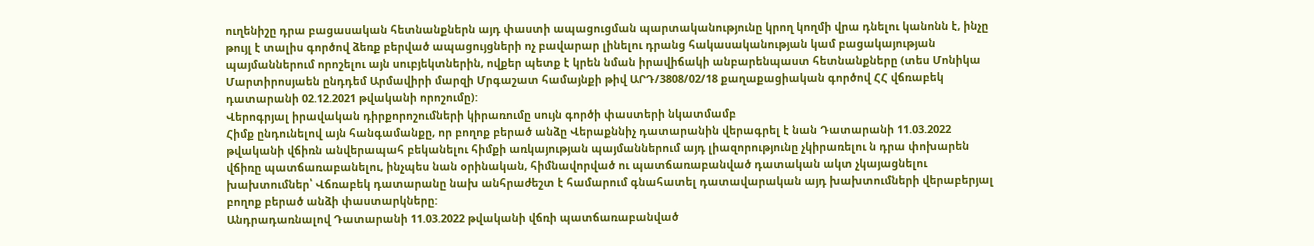ուղենիշը դրա բացասական հետնանքներն այդ փաստի ապացուցման պարտականությունը կրող կողմի վրա դնելու կանոնն է, ինչը թույլ է տալիս գործով ձեռք բերված ապացույցների ոչ բավարար լինելու դրանց հակասականության կամ բացակայության պայմաններում որոշելու այն սուբյեկտներին, ովքեր պետք է կրեն նման իրավիճակի անբարենպաստ հետնանքները (տես Մոնիկա Մարտիրոսյաեն ընդդեմ Արմավիրի մարզի Մրգաշատ համայնքի թիվ ԱՐԴ/3808/02/18 քաղաքացիական գործով ՀՀ վճռաբեկ դատարանի 02.12.2021 թվականի որոշումը):
Վերոգրյալ իրավական դիրքորոշումների կիրառումը սույն գործի փաստերի նկատմամբ
Հիմք ընդունելով այն հանգամանքը, որ բողոք բերած անձը Վերաքննիչ դատարանին վերագրել է նան Դատարանի 11.03.2022 թվականի վճիռն անվերապահ բեկանելու հիմքի առկայության պայմաններում այդ լիազորությունը չկիրառելու ն դրա փոխարեն վճիռը պատճառաբանելու, ինչպես նան օրինական, հիմնավորված ու պատճառաբանված դատական ակտ չկայացնելու խախտումներ՝ Վճռաբեկ դատարանը նախ անհրաժեշտ է համարում գնահատել դատավարական այդ խախտումների վերաբերյալ բողոք բերած անձի փաստարկները:
Անդրադառնալով Դատարանի 11.03.2022 թվականի վճռի պատճառաբանված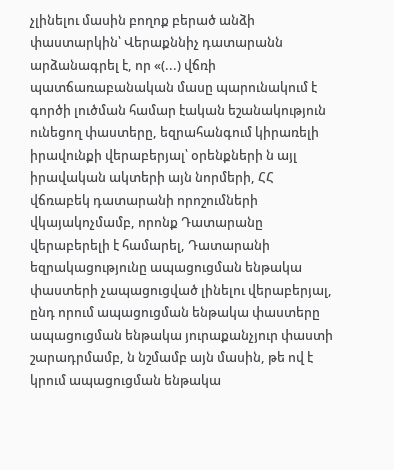չլինելու մասին բողոք բերած անձի փաստարկին՝ Վերաքննիչ դատարանն արձանագրել է, որ «(...) վճռի պատճառաբանական մասը պարունակում է գործի լուծման համար էական եշանակություն ունեցող փաստերը, եզրահանգում կիրառելի իրավունքի վերաբերյալ՝ օրենքների ն այլ իրավական ակտերի այն նորմերի, ՀՀ վճռաբեկ դատարանի որոշումների վկայակոչմամբ, որոնք Դատարանը վերաբերելի է համարել, Դատարանի եզրակացությունը ապացուցման ենթակա փաստերի չապացուցված լինելու վերաբերյալ, ընդ որում ապացուցման ենթակա փաստերը ապացուցման ենթակա յուրաքանչյուր փաստի շարադրմամբ, ն նշմամբ այն մասին, թե ով է կրում ապացուցման ենթակա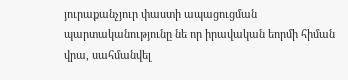յուրաքանչյուր փաստի ապացուցման պարտականությունը նե որ իրավական եորմի հիման վրա, սահմանվել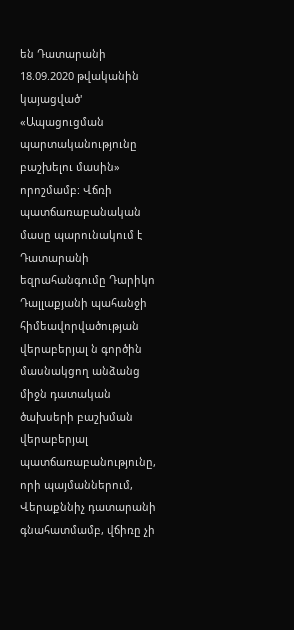են Դատարանի 18.09.2020 թվականին կայացված' «Ապացուցման պարտականությունը բաշխելու մասին» որոշմամբ: Վճռի պատճառաբանական մասը պարունակում է Դատարանի եզրահանգումը Դարիկո Դալլաքյանի պահանջի հիմեավորվածության վերաբերյալ ն գործին մասնակցող անձանց միջն դատական ծախսերի բաշխման վերաբերյալ պատճառաբանությունը, որի պայմաններում, Վերաքննիչ դատարանի գնահատմամբ, վճիռը չի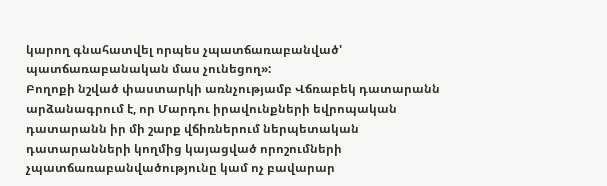կարող գնահատվել որպես չպատճառաբանված' պատճառաբանական մաս չունեցող»:
Բողոքի նշված փաստարկի առնչությամբ Վճռաբեկ դատարանն արձանագրում է, որ Մարդու իրավունքների եվրոպական դատարանն իր մի շարք վճիռներում ներպետական դատարանների կողմից կայացված որոշումների չպատճառաբանվածությունը կամ ոչ բավարար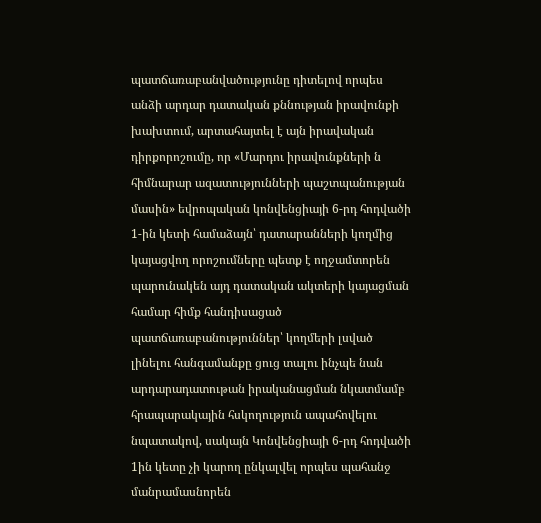պատճառաբանվածությունը դիտելով որպես անձի արդար դատական քննության իրավունքի խախտում, արտահայտել է այն իրավական դիրքորոշումը, որ «Մարդու իրավունքների ն հիմնարար ազատությունների պաշտպանության մասին» եվրոպական կոնվենցիայի 6-րդ հոդվածի 1-ին կետի համաձայն՝ դատարանների կողմից կայացվող որոշումները պետք է ողջամտորեն պարունակեն այդ դատական ակտերի կայացման համար հիմք հանդիսացած պատճառաբանություններ՝ կողմերի լսված լինելու հանգամանքը ցուց տալու ինչպե նան արդարադատութան իրականացման նկատմամբ հրապարակային հսկողություն ապահովելու նպատակով, սակայն Կոնվենցիայի 6-րդ հոդվածի 1ին կետը չի կարող ընկալվել որպես պահանջ մանրամասնորեն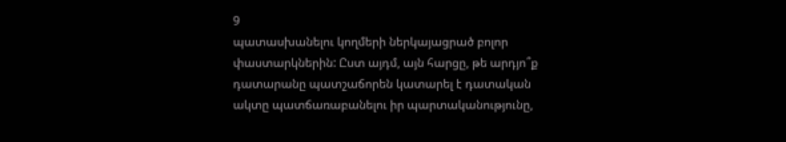9
պատասխանելու կողմերի ներկայացրած բոլոր փաստարկներին: Ըստ այդմ, այն հարցը, թե արդյո՞ք դատարանը պատշաճորեն կատարել է դատական ակտը պատճառաբանելու իր պարտականությունը,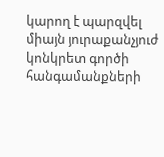կարող է պարզվել միայն յուրաքանչյուժ կոնկրետ գործի հանգամանքների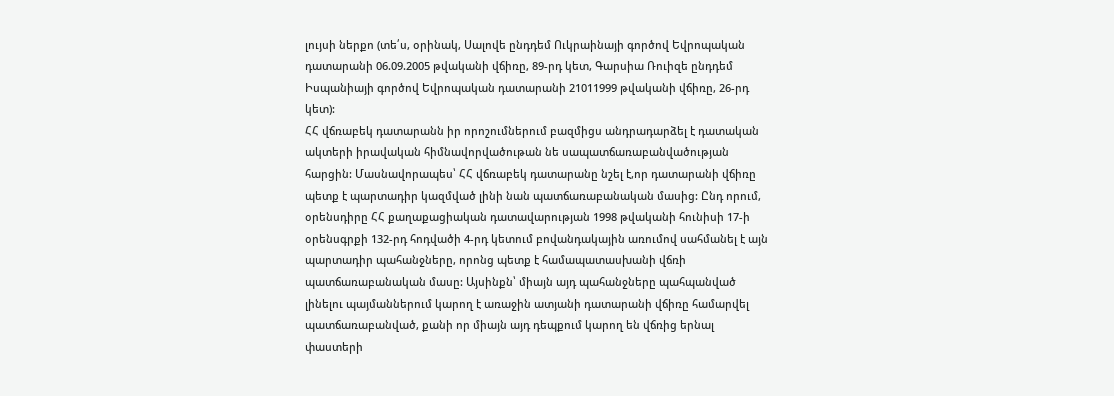լույսի ներքո (տե՛ս, օրինակ, Սալովե ընդդեմ Ուկրաինայի գործով Եվրոպական դատարանի 06.09.2005 թվականի վճիռը, 89-րդ կետ, Գարսիա Ռուիզե ընդդեմ Իսպանիայի գործով Եվրոպական դատարանի 21011999 թվականի վճիռը, 26-րդ կետ):
ՀՀ վճռաբեկ դատարանն իր որոշումներում բազմիցս անդրադարձել է դատական ակտերի իրավական հիմնավորվածութան նե սապատճառաբանվածության հարցին: Մասնավորապես՝ ՀՀ վճռաբեկ դատարանը նշել է,որ դատարանի վճիռը պետք է պարտադիր կազմված լինի նան պատճառաբանական մասից: Ընդ որում, օրենսդիրը ՀՀ քաղաքացիական դատավարության 1998 թվականի հունիսի 17-ի օրենսգրքի 132-րդ հոդվածի 4-րդ կետում բովանդակային առումով սահմանել է այն պարտադիր պահանջները, որոնց պետք է համապատասխանի վճռի պատճառաբանական մասը: Այսինքն՝ միայն այդ պահանջները պահպանված լինելու պայմաններում կարող է առաջին ատյանի դատարանի վճիռը համարվել պատճառաբանված, քանի որ միայն այդ դեպքում կարող են վճռից երնալ փաստերի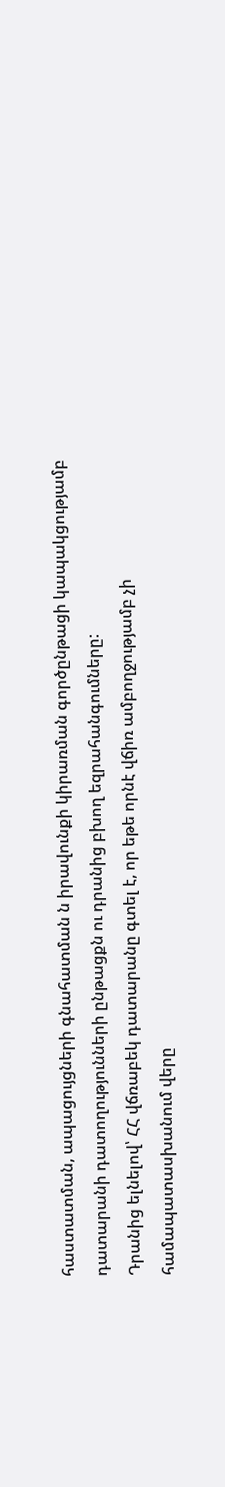հաստատման, ապացույցների գնահատման ն իրավունքի կիրառման գործընթացի կապակցությամբ դատարանի դատողությունների ընթացքն ու դրանից բխող եզրահանգումները:
Դրանից ելնելով՝ ՀՀ վճռաբեկ դատարանը գտել է, որ եթե որնէ վճիռ ամբողջությամբ չի համապատասխանում վերը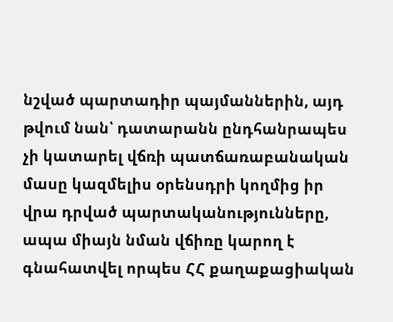նշված պարտադիր պայմաններին, այդ թվում նան՝ դատարանն ընդհանրապես չի կատարել վճռի պատճառաբանական մասը կազմելիս օրենսդրի կողմից իր վրա դրված պարտականությունները, ապա միայն նման վճիռը կարող է գնահատվել որպես ՀՀ քաղաքացիական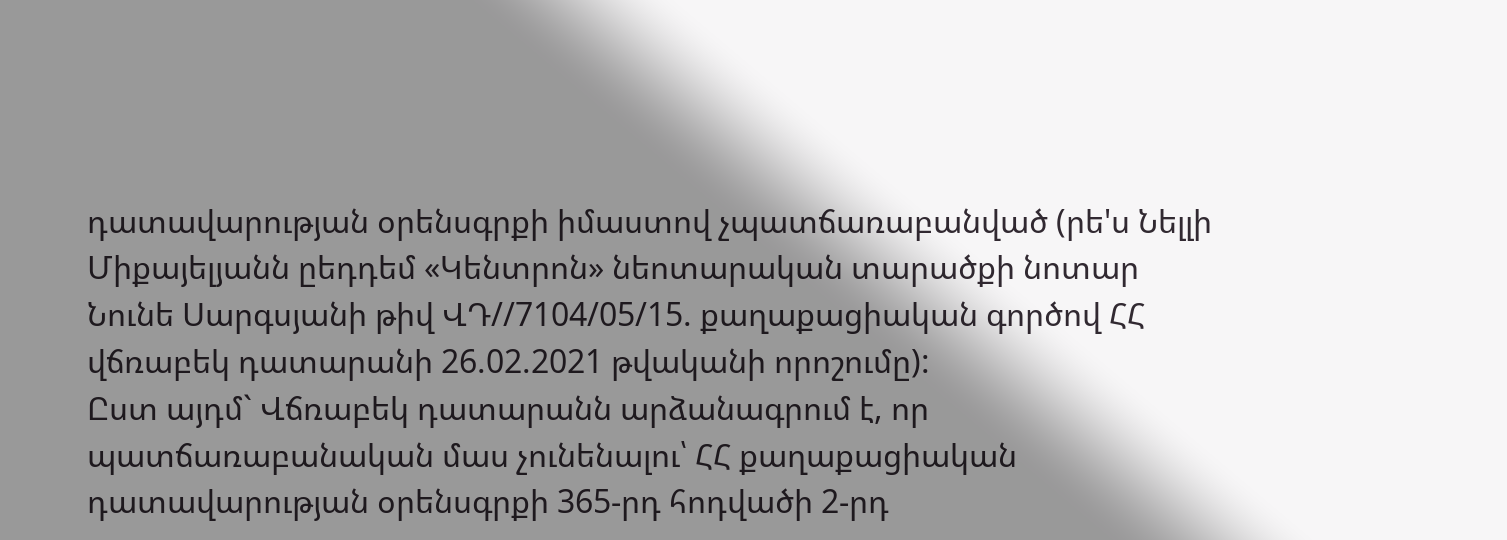դատավարության օրենսգրքի իմաստով չպատճառաբանված (րե'ս Նելլի Միքայելյանն ըեդդեմ «Կենտրոն» նեոտարական տարածքի նոտար Նունե Սարգսյանի թիվ ՎԴ//7104/05/15. քաղաքացիական գործով ՀՀ վճռաբեկ դատարանի 26.02.2021 թվականի որոշումը):
Ըստ այդմ` Վճռաբեկ դատարանն արձանագրում է, որ պատճառաբանական մաս չունենալու՝ ՀՀ քաղաքացիական դատավարության օրենսգրքի 365-րդ հոդվածի 2-րդ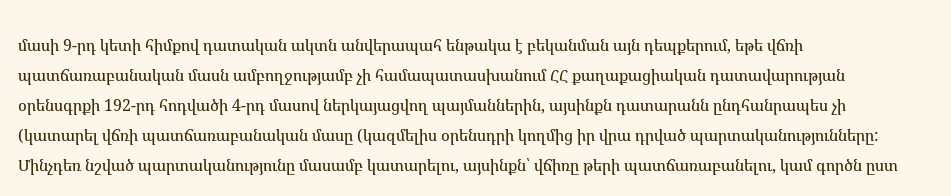մասի 9-րդ կետի հիմքով դատական ակտն անվերապահ ենթակա է բեկանման այն դեպքերում, եթե վճռի պատճառաբանական մասն ամբողջությամբ չի համապատասխանում ՀՀ քաղաքացիական դատավարության օրենսգրքի 192-րդ հոդվածի 4-րդ մասով ներկայացվող պայմաններին, այսինքն դատարանն ընդհանրապես չի (կատարել վճռի պատճառաբանական մասը (կազմելիս օրենսդրի կողմից իր վրա դրված պարտականությունները: Մինչդեռ նշված պարտականությունը մասամբ կատարելու, այսինքն՝ վճիռը թերի պատճառաբանելու, կամ գործն ըստ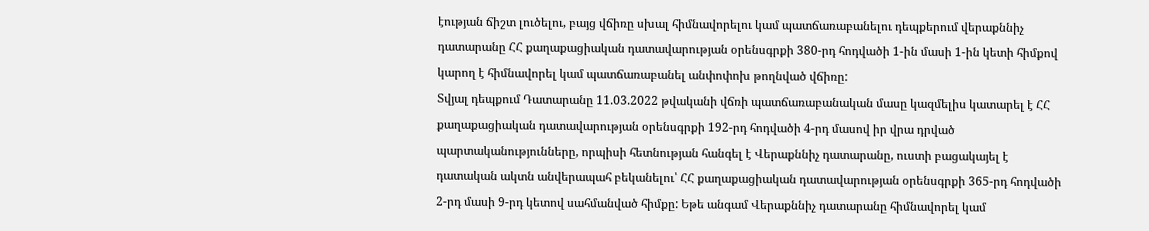էության ճիշտ լուծելու, բայց վճիռը սխալ հիմնավորելու կամ պատճառաբանելու դեպքերում վերաքննիչ դատարանը ՀՀ քաղաքացիական դատավարության օրենսգրքի 380-րդ հոդվածի 1-ին մասի 1-ին կետի հիմքով կարող է հիմնավորել կամ պատճառաբանել անփոփոխ թողնված վճիռը:
Տվյալ դեպքում Դատարանը 11.03.2022 թվականի վճռի պատճառաբանական մասը կազմելիս կատարել է ՀՀ քաղաքացիական դատավարության օրենսգրքի 192-րդ հոդվածի 4-րդ մասով իր վրա դրված պարտականությունները, որպիսի հետնության հանգել է Վերաքննիչ դատարանը, ուստի բացակայել է դատական ակտն անվերապահ բեկանելու՝ ՀՀ քաղաքացիական դատավարության օրենսգրքի 365-րդ հոդվածի 2-րդ մասի 9-րդ կետով սահմանված հիմքը: Եթե անգամ Վերաքննիչ դատարանը հիմնավորել կամ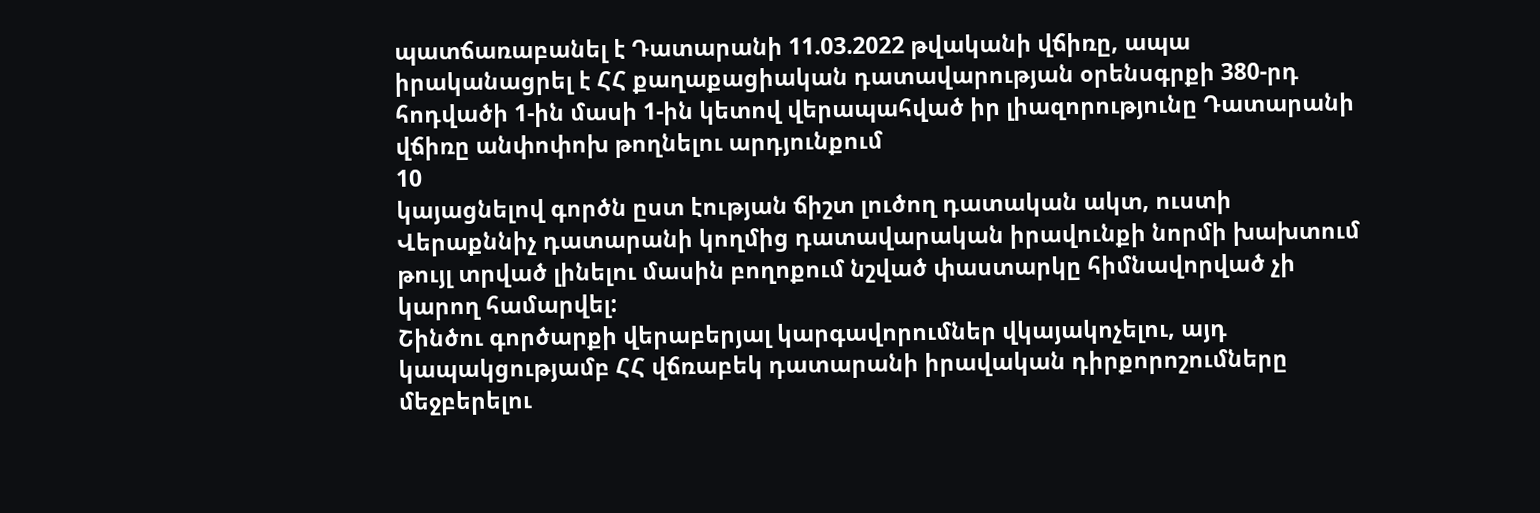պատճառաբանել է Դատարանի 11.03.2022 թվականի վճիռը, ապա իրականացրել է ՀՀ քաղաքացիական դատավարության օրենսգրքի 380-րդ հոդվածի 1-ին մասի 1-ին կետով վերապահված իր լիազորությունը Դատարանի վճիռը անփոփոխ թողնելու արդյունքում
10
կայացնելով գործն ըստ էության ճիշտ լուծող դատական ակտ, ուստի Վերաքննիչ դատարանի կողմից դատավարական իրավունքի նորմի խախտում թույլ տրված լինելու մասին բողոքում նշված փաստարկը հիմնավորված չի կարող համարվել:
Շինծու գործարքի վերաբերյալ կարգավորումներ վկայակոչելու, այդ կապակցությամբ ՀՀ վճռաբեկ դատարանի իրավական դիրքորոշումները մեջբերելու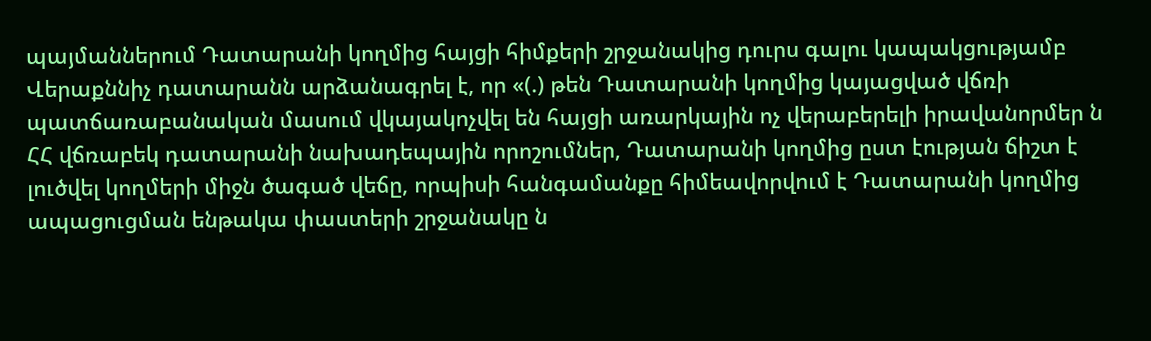պայմաններում Դատարանի կողմից հայցի հիմքերի շրջանակից դուրս գալու կապակցությամբ Վերաքննիչ դատարանն արձանագրել է, որ «(.) թեն Դատարանի կողմից կայացված վճռի պատճառաբանական մասում վկայակոչվել են հայցի առարկային ոչ վերաբերելի իրավանորմեր ն ՀՀ վճռաբեկ դատարանի նախադեպային որոշումներ, Դատարանի կողմից ըստ էության ճիշտ է լուծվել կողմերի միջն ծագած վեճը, որպիսի հանգամանքը հիմեավորվում է Դատարանի կողմից ապացուցման ենթակա փաստերի շրջանակը ն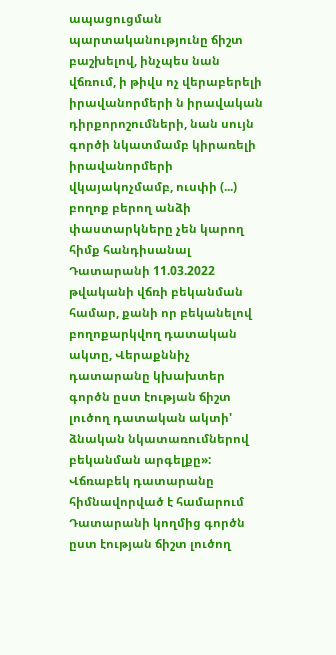ապացուցման պարտականությունը ճիշտ բաշխելով, ինչպես նան վճռում, ի թիվս ոչ վերաբերելի իրավանորմերի ն իրավական դիրքորոշումների, նան սույն գործի նկատմամբ կիրառելի իրավանորմերի վկայակոչմամբ, ուսփի (...) բողոք բերող անձի փաստարկները չեն կարող հիմք հանդիսանալ Դատարանի 11.03.2022 թվականի վճռի բեկանման համար, քանի որ բեկանելով բողոքարկվող դատական ակտը, Վերաքննիչ դատարանը կխախտեր գործն ըստ էության ճիշտ լուծող դատական ակտի' ձնական նկատառումներով բեկանման արգելքը»:
Վճռաբեկ դատարանը հիմնավորված է համարում Դատարանի կողմից գործն ըստ էության ճիշտ լուծող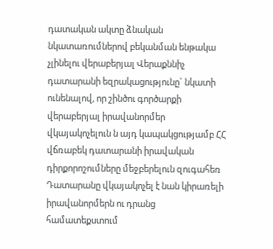դատական ակտը ձնական նկատառումներով բեկանման ենթակա չլինելու վերաբերյալ Վերաքննիչ դատարանի եզրակացությունը` նկատի ունենալով, որ շինծու գործարքի վերաբերյալ իրավանորմեր վկայակոչելուն ն այդ կապակցությամբ ՀՀ վճռաբեկ դատարանի իրավական դիրքորոշումները մեջբերելուն զուգահեռ Դատարանը վկայակոչել է նան կիրառելի իրավանորմերն ու դրանց համատեքստում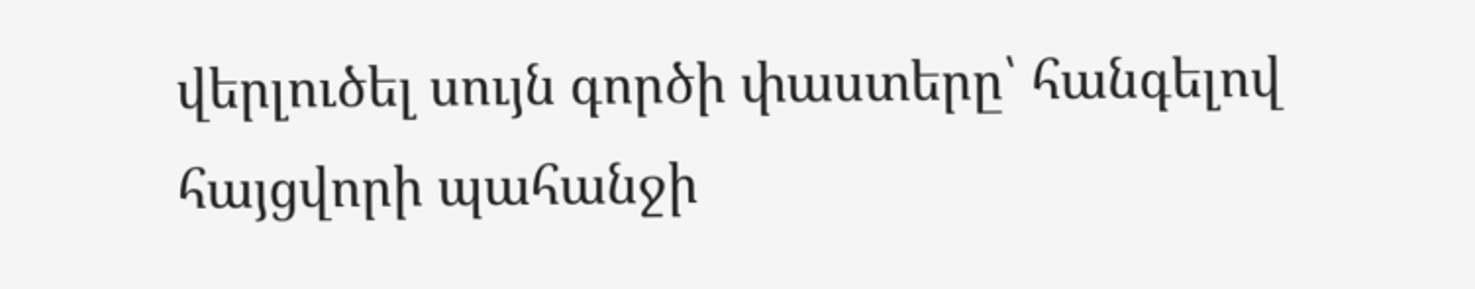վերլուծել սույն գործի փաստերը՝ հանգելով հայցվորի պահանջի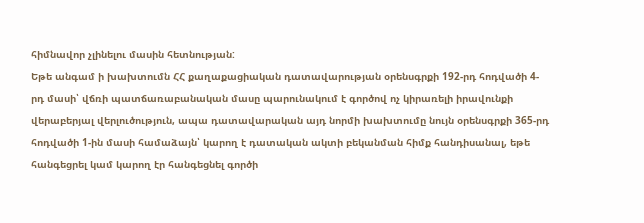հիմնավոր չլինելու մասին հետնության:
Եթե անգամ ի խախտումն ՀՀ քաղաքացիական դատավարության օրենսգրքի 192-րդ հոդվածի 4-րդ մասի՝ վճռի պատճառաբանական մասը պարունակում է գործով ոչ կիրառելի իրավունքի վերաբերյալ վերլուծություն, ապա դատավարական այդ նորմի խախտումը նույն օրենսգրքի 365-րդ հոդվածի 1-ին մասի համաձայն՝ կարող է դատական ակտի բեկանման հիմք հանդիսանալ, եթե հանգեցրել կամ կարող էր հանգեցնել գործի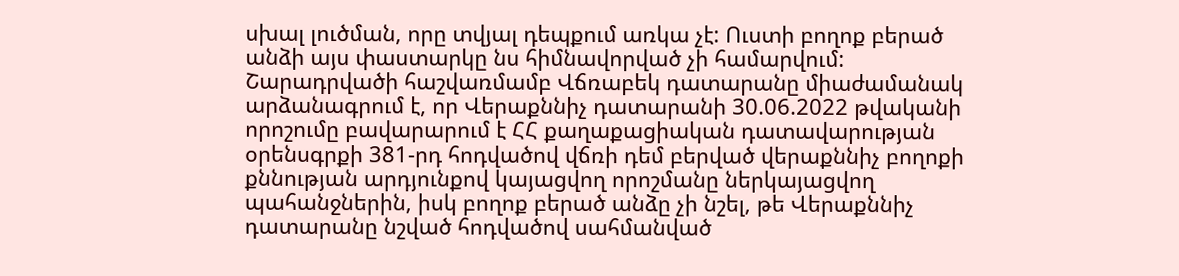սխալ լուծման, որը տվյալ դեպքում առկա չէ: Ուստի բողոք բերած անձի այս փաստարկը նս հիմնավորված չի համարվում:
Շարադրվածի հաշվառմամբ Վճռաբեկ դատարանը միաժամանակ արձանագրում է, որ Վերաքննիչ դատարանի 30.06.2022 թվականի որոշումը բավարարում է ՀՀ քաղաքացիական դատավարության օրենսգրքի 381-րդ հոդվածով վճռի դեմ բերված վերաքննիչ բողոքի քննության արդյունքով կայացվող որոշմանը ներկայացվող պահանջներին, իսկ բողոք բերած անձը չի նշել, թե Վերաքննիչ դատարանը նշված հոդվածով սահմանված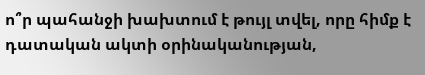ո՞ր պահանջի խախտում է թույլ տվել, որը հիմք է դատական ակտի օրինականության,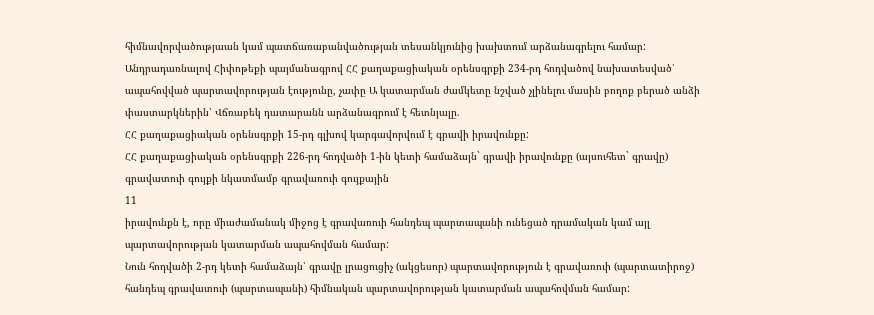հիմնավորվածությաան կամ պատճառաբանվածության տեսանկյունից խախտում արձանագրելու համար:
Անդրադառնալով Հիփոթեքի պայմանագրով ՀՀ քաղաքացիական օրենսգրքի 234-րդ հոդվածով նախատեսված՝ ապահովված պարտավորության էությունը, չափը Ա կատարման ժամկետը նշված չլինելու մասին բողոք բերած անձի փաստարկներին՝ Վճռաբեկ դատարանն արձանագրում է հետնյալը.
ՀՀ քաղաքացիական օրենսգրքի 15-րդ գլխով կարգավորվում է գրավի իրավունքը:
ՀՀ քաղաքացիական օրենսգրքի 226-րդ հոդվածի 1-ին կետի համաձայն` գրավի իրավունքը (այսուհետ` գրավը) գրավատուի գույքի նկատմամբ գրավառուի գույքային
11
իրավունքն է, որը միաժամանակ միջոց է գրավառուի հանդեպ պարտապանի ունեցած դրամական կամ այլ պարտավորության կատարման ապահովման համար:
Նուն հոդվածի 2-րդ կետի համաձայն՝ գրավը լրացուցիչ (ակցեսոր) պարտավորություն է գրավառուի (պարտատիրոջ) հանդեպ գրավատուի (պարտապանի) հիմնական պարտավորության կատարման ապահովման համար: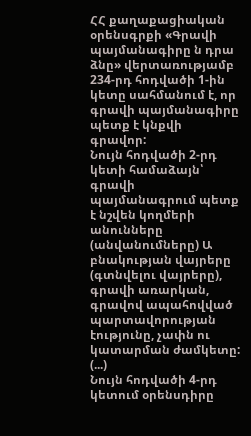ՀՀ քաղաքացիական օրենսգրքի «Գրավի պայմանագիրը ն դրա ձնը» վերտառությամբ 234-րդ հոդվածի 1-ին կետը սահմանում է, որ գրավի պայմանագիրը պետք է կնքվի գրավոր:
Նույն հոդվածի 2-րդ կետի համաձայն՝ գրավի պայմանագրում պետք է նշվեն կողմերի անունները (անվանումները) Ա բնակության վայրերը (գտնվելու վայրերը), գրավի առարկան, գրավով ապահովված պարտավորության էությունը, չափն ու կատարման ժամկետը: (...)
Նույն հոդվածի 4-րդ կետում օրենսդիրը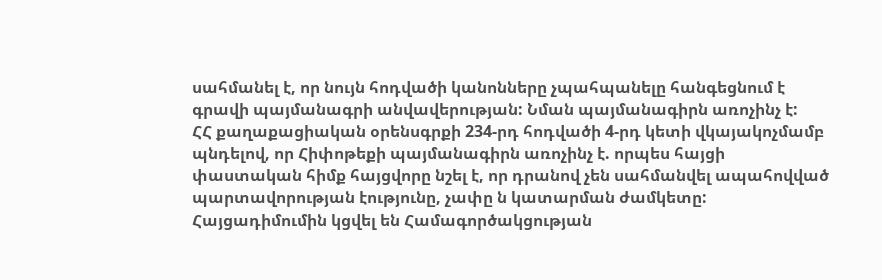սահմանել է, որ նույն հոդվածի կանոնները չպահպանելը հանգեցնում է գրավի պայմանագրի անվավերության: Նման պայմանագիրն առոչինչ է:
ՀՀ քաղաքացիական օրենսգրքի 234-րդ հոդվածի 4-րդ կետի վկայակոչմամբ պնդելով, որ Հիփոթեքի պայմանագիրն առոչինչ է. որպես հայցի փաստական հիմք հայցվորը նշել է, որ դրանով չեն սահմանվել ապահովված պարտավորության էությունը, չափը ն կատարման ժամկետը:
Հայցադիմումին կցվել են Համագործակցության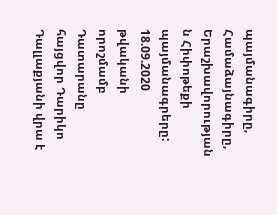պայմանագիրը, Համաձայնագիրը, Երաշխավորության ն Հիփոթեքի պայմանագրերը:
18.09.2020 թվականի որոշմամբ Դատարանը հայցվոր Դարիկո Դալլաքյանի վրա է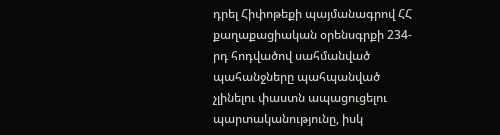դրել Հիփոթեքի պայմանագրով ՀՀ քաղաքացիական օրենսգրքի 234-րդ հոդվածով սահմանված պահանջները պահպանված չլինելու փաստն ապացուցելու պարտականությունը, իսկ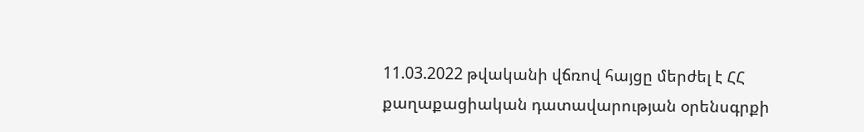11.03.2022 թվականի վճռով հայցը մերժել է ՀՀ քաղաքացիական դատավարության օրենսգրքի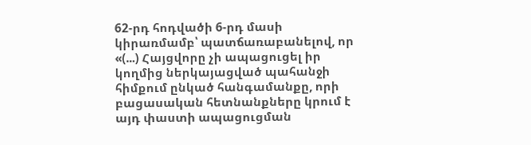62-րդ հոդվածի 6-րդ մասի կիրառմամբ՝ պատճառաբանելով, որ «(...) Հայցվորը չի ապացուցել իր կողմից ներկայացված պահանջի հիմքում ընկած հանգամանքը, որի բացասական հետնանքները կրում է այդ փաստի ապացուցման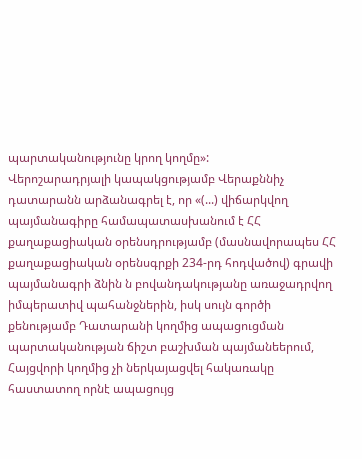պարտականությունը կրող կողմը»:
Վերոշարադրյալի կապակցությամբ Վերաքննիչ դատարանն արձանագրել է, որ «(...) վիճարկվող պայմանագիրը համապատասխանում է ՀՀ քաղաքացիական օրենսդրությամբ (մասնավորապես ՀՀ քաղաքացիական օրենսգրքի 234-րդ հոդվածով) գրավի պայմանագրի ձնին ն բովանդակությանը առաջադրվող իմպերատիվ պահանջներին, իսկ սույն գործի քենությամբ Դատարանի կողմից ապացուցման պարտականության ճիշտ բաշխման պայմանեերում, Հայցվորի կողմից չի ներկայացվել հակառակը հաստատող որնէ ապացույց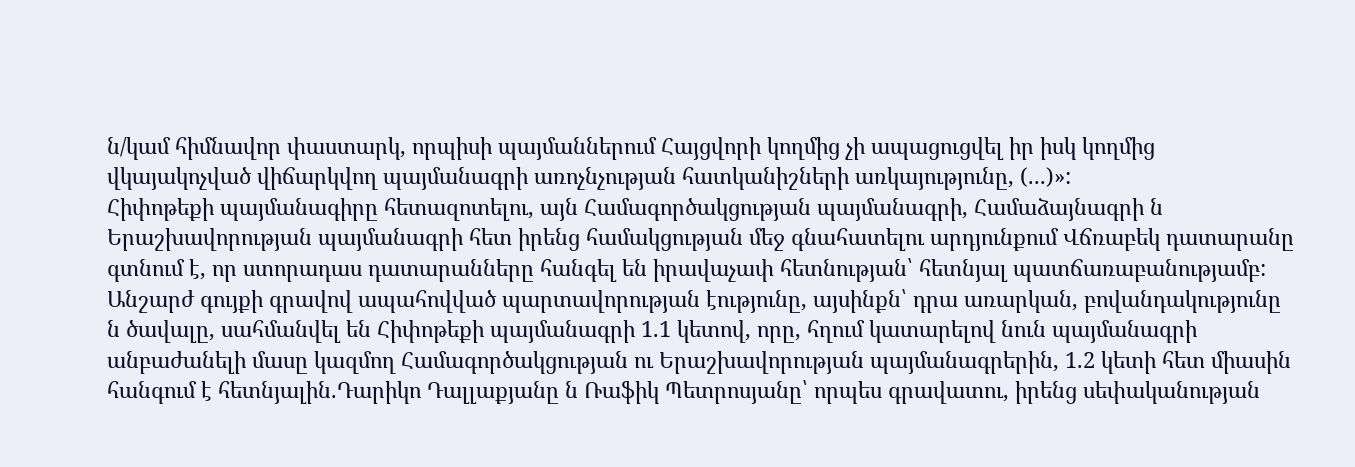ն/կամ հիմնավոր փաստարկ, որպիսի պայմաններում Հայցվորի կողմից չի ապացուցվել իր իսկ կողմից վկայակոչված վիճարկվող պայմանագրի առոչնչության հատկանիշների առկայությունը, (...)»:
Հիփոթեքի պայմանագիրը հետազոտելու, այն Համագործակցության պայմանագրի, Համաձայնագրի ն Երաշխավորության պայմանագրի հետ իրենց համակցության մեջ գնահատելու արդյունքում Վճռաբեկ դատարանը գտնում է, որ ստորադաս դատարանները հանգել են իրավաչափ հետնության՝ հետնյալ պատճառաբանությամբ:
Անշարժ գույքի գրավով ապահովված պարտավորության էությունը, այսինքն՝ դրա առարկան, բովանդակությունը ն ծավալը, սահմանվել են Հիփոթեքի պայմանագրի 1.1 կետով, որը, հղում կատարելով նուն պայմանագրի անբաժանելի մասը կազմող Համագործակցության ու Երաշխավորության պայմանագրերին, 1.2 կետի հետ միասին հանգում է հետնյալին.Դարիկո Դալլաքյանը ն Ռաֆիկ Պետրոսյանը՝ որպես գրավատու, իրենց սեփականության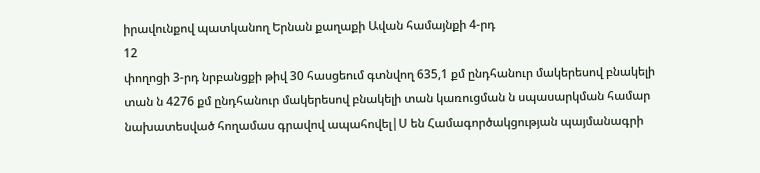իրավունքով պատկանող Երնան քաղաքի Ավան համայնքի 4-րդ
12
փողոցի 3-րդ նրբանցքի թիվ 30 հասցեում գտնվող 635,1 քմ ընդհանուր մակերեսով բնակելի տան ն 4276 քմ ընդհանուր մակերեսով բնակելի տան կառուցման ն սպասարկման համար նախատեսված հողամաս գրավով ապահովել|Ս են Համագործակցության պայմանագրի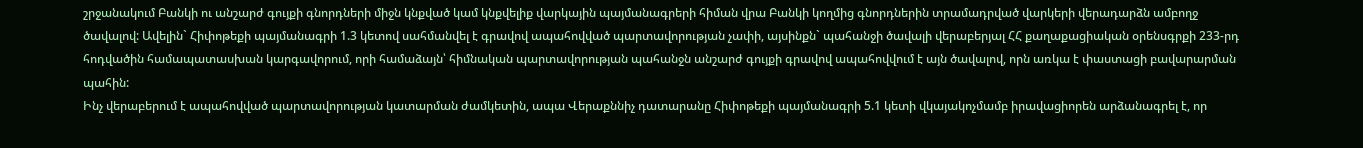շրջանակում Բանկի ու անշարժ գույքի գնորդների միջն կնքված կամ կնքվելիք վարկային պայմանագրերի հիման վրա Բանկի կողմից գնորդներին տրամադրված վարկերի վերադարձն ամբողջ ծավալով: Ավելին` Հիփոթեքի պայմանագրի 1.3 կետով սահմանվել է գրավով ապահովված պարտավորության չափի, այսինքն` պահանջի ծավալի վերաբերյալ ՀՀ քաղաքացիական օրենսգրքի 233-րդ հոդվածին համապատասխան կարգավորում, որի համաձայն՝ հիմնական պարտավորության պահանջն անշարժ գույքի գրավով ապահովվում է այն ծավալով, որն առկա է փաստացի բավարարման պահին:
Ինչ վերաբերում է ապահովված պարտավորության կատարման ժամկետին, ապա Վերաքննիչ դատարանը Հիփոթեքի պայմանագրի 5.1 կետի վկայակոչմամբ իրավացիորեն արձանագրել է, որ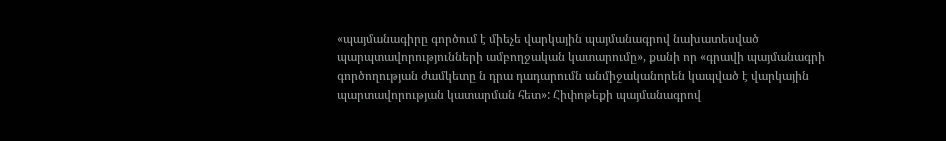«պայմանագիրը գործում է միեչե վարկային պայմանագրով նախատեսված պարպտավորությունների ամբողջական կատարումը», քանի որ «գրավի պայմանագրի գործողության ժամկետը ն դրա դադարումն անմիջականորեն կապված է վարկային պարտավորության կատարման հետ»: Հիփոթեքի պայմանագրով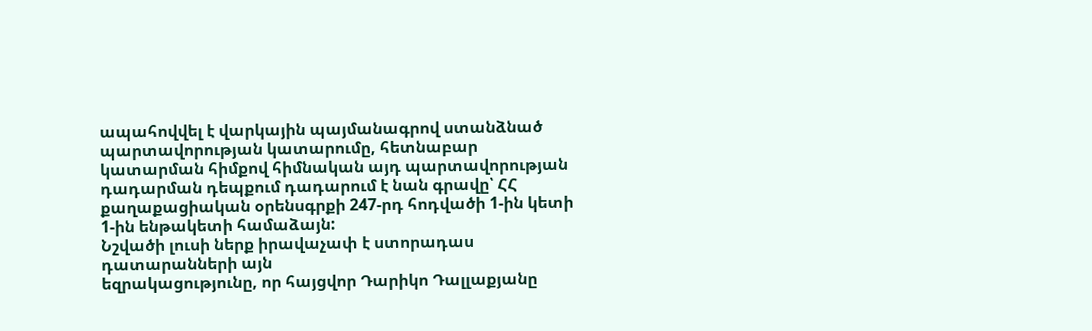ապահովվել է վարկային պայմանագրով ստանձնած պարտավորության կատարումը, հետնաբար կատարման հիմքով հիմնական այդ պարտավորության դադարման դեպքում դադարում է նան գրավը՝ ՀՀ քաղաքացիական օրենսգրքի 247-րդ հոդվածի 1-ին կետի 1-ին ենթակետի համաձայն:
Նշվածի լուսի ներք իրավաչափ է ստորադաս դատարանների այն
եզրակացությունը, որ հայցվոր Դարիկո Դալլաքյանը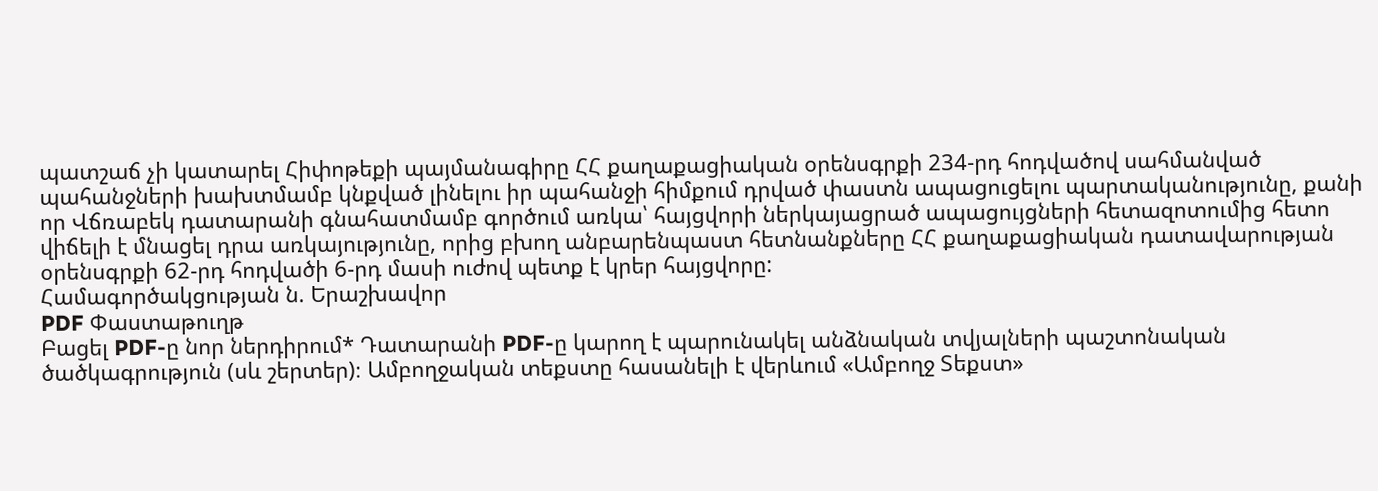պատշաճ չի կատարել Հիփոթեքի պայմանագիրը ՀՀ քաղաքացիական օրենսգրքի 234-րդ հոդվածով սահմանված պահանջների խախտմամբ կնքված լինելու իր պահանջի հիմքում դրված փաստն ապացուցելու պարտականությունը, քանի որ Վճռաբեկ դատարանի գնահատմամբ գործում առկա՝ հայցվորի ներկայացրած ապացույցների հետազոտումից հետո վիճելի է մնացել դրա առկայությունը, որից բխող անբարենպաստ հետնանքները ՀՀ քաղաքացիական դատավարության օրենսգրքի 62-րդ հոդվածի 6-րդ մասի ուժով պետք է կրեր հայցվորը:
Համագործակցության ն. Երաշխավոր
PDF Փաստաթուղթ
Բացել PDF-ը նոր ներդիրում* Դատարանի PDF-ը կարող է պարունակել անձնական տվյալների պաշտոնական ծածկագրություն (սև շերտեր)։ Ամբողջական տեքստը հասանելի է վերևում «Ամբողջ Տեքստ»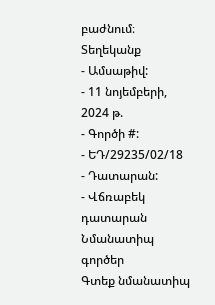բաժնում։
Տեղեկանք
- Ամսաթիվ:
- 11 նոյեմբերի, 2024 թ.
- Գործի #:
- ԵԴ/29235/02/18
- Դատարան:
- Վճռաբեկ դատարան
Նմանատիպ գործեր
Գտեք նմանատիպ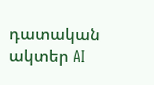դատական ակտեր AI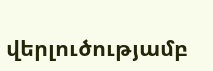վերլուծությամբ